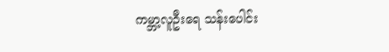ကမ္ဘာ့လူဦးရေ သန်းပေါင်း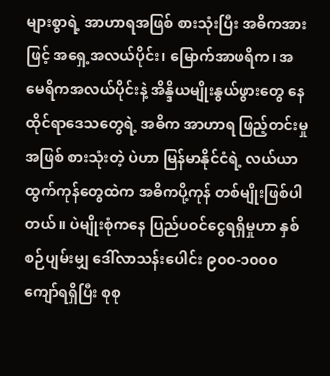များစွာရဲ့ အာဟာရအဖြစ် စားသုံးပြီး အဓိကအားဖြင့် အရှေ့အလယ်ပိုင်း၊ မြောက်အာဖရိက၊ အမေရိကအလယ်ပိုင်းနဲ့ အိန္ဒိယမျိုးနွယ်ဖွားတွေ နေထိုင်ရာဒေသတွေရဲ့ အဓိက အာဟာရ ဖြည့်တင်းမှုအဖြစ် စားသုံးတဲ့ ပဲဟာ မြန်မာနိုင်ငံရဲ့ လယ်ယာထွက်ကုန်တွေထဲက အဓိကပို့ကုန် တစ်မျိုးဖြစ်ပါတယ်။ ပဲမျိုးစုံကနေ ပြည်ပဝင်ငွေရရှိမှုဟာ နှစ်စဉ်ပျမ်းမျှ ဒေါ်လာသန်းပေါင်း ၉၀၀-၁၀၀၀ ကျော်ရရှိပြီး စုစု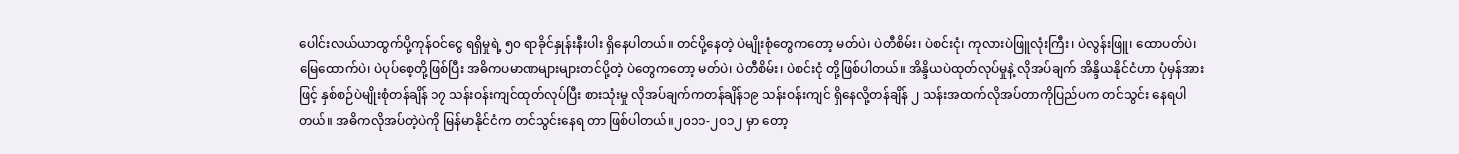ပေါင်းလယ်ယာထွက်ပို့ကုန်ဝင်ငွေ ရရှိမှုရဲ့ ၅၀ ရာခိုင်နှုန်းနီးပါး ရှိနေပါတယ်။ တင်ပို့နေတဲ့ ပဲမျိုးစုံတွေကတော့ မတ်ပဲ၊ ပဲတီစိမ်း၊ ပဲစင်းငုံ၊ ကုလားပဲဖြူလုံးကြီး၊ ပဲလွန်းဖြူ၊ ထောပတ်ပဲ၊ မြေထောက်ပဲ၊ ပဲပုပ်စေ့တို့ဖြစ်ပြီး အဓိကပမာဏများများတင်ပို့တဲ့ ပဲတွေကတော့ မတ်ပဲ၊ ပဲတီစိမ်း၊ ပဲစင်းငုံ တို့ဖြစ်ပါတယ်။ အိန္ဒိယပဲထုတ်လုပ်မှုနဲ့ လိုအပ်ချက် အိန္ဒိယနိုင်ငံဟာ ပုံမှန်အားဖြင့် နှစ်စဉ်ပဲမျိုးစုံတန်ချိန် ၁၇ သန်းဝန်းကျင်ထုတ်လုပ်ပြီး စားသုံးမှု လိုအပ်ချက်ကတန်ချိန်၁၉ သန်းဝန်းကျင် ရှိနေလို့တန်ချိန် ၂ သန်းအထက်လိုအပ်တာကိုပြည်ပက တင်သွင်း နေရပါတယ်။ အဓိကလိုအပ်တဲ့ပဲကို မြန်မာနိုင်ငံက တင်သွင်းနေရ တာ ဖြစ်ပါတယ်။၂၀၁၁-၂၀၁၂ မှာ တော့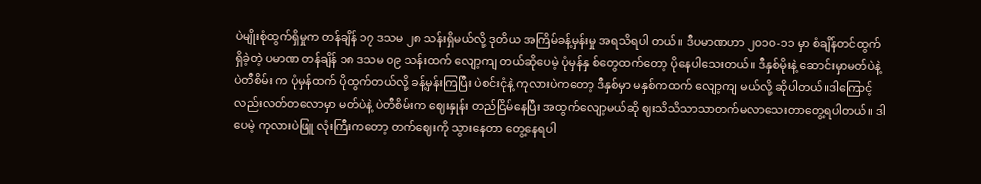ပဲမျိုးစုံထွက်ရှိမှုက တန်ချိန် ၁၇ ဒသမ ၂၈ သန်းရှိမယ်လို့ ဒုတိယ အကြိမ်ခန့်မှန်းမှု အရသိရပါ တယ်။ ဒီပမာဏဟာ ၂၀၁၀-၁၁ မှာ စံချိန်တင်ထွက်ရှိခဲ့တဲ့ ပမာဏ တန်ချိန် ၁၈ ဒသမ ၀၉ သန်းထက် လျော့ကျ တယ်ဆိုပေမဲ့ ပုံမှန်နှ စ်တွေထက်တော့ ပိုနေပါသေးတယ်။ ဒီနှစ်မိုးနဲ့ ဆောင်းမှာမတ်ပဲနဲ့ ပဲတီစိမ်း က ပုံမှန်ထက် ပိုထွက်တယ်လို့ ခန့်မှန်းကြပြီး ပဲစင်းငုံနဲ့ ကုလားပဲကတော့ ဒီနှစ်မှာ မနှစ်ကထက် လျော့ကျ မယ်လို့ ဆိုပါတယ်။ဒါကြောင့်လည်းလတ်တလောမှာ မတ်ပဲနဲ့ ပဲတီစိမ်းက ဈေးနှုန်း တည်ငြိမ်နေပြီး အထွက်လျော့မယ်ဆို ဈးသိသိသာသာတက်မလာသေးတာတွေ့ရပါတယ်။ ဒါပေမဲ့ ကုလားပဲဖြူ လုံးကြီးကတော့ တက်ဈေးကို သွားနေတာ တွေ့နေရပါ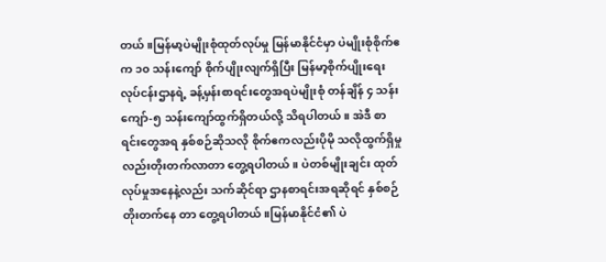တယ်။မြန်မာ့ပဲမျိုးစုံထုတ်လုပ်မှု မြန်မာနိုင်ငံမှာ ပဲမျိုးစုံစိုက်ဧက ၁၀ သန်းကျော် စိုက်ပျိုးလျက်ရှိပြီး မြန်မာ့စိုက်ပျိုးရေးလုပ်ငန်းဌာနရဲ့ ခန့်မှန်းစာရင်းတွေအရပဲမျိုးစုံ တန်ချိန် ၄ သန်းကျော်-၅ သန်းကျော်ထွက်ရှိတယ်လို့ သိရပါတယ်။ အဲဒီ စာရင်းတွေအရ နှစ်စဉ်ဆိုသလို စိုက်ဧကလည်းပိုမို သလိုထွက်ရှိမှု လည်းတိုးတက်လာတာ တွေ့ရပါတယ်။ ပဲတစ်မျိုးချင်း ထုတ်လုပ်မှုအနေနဲ့လည်း သက်ဆိုင်ရာ ဌာနစာရင်းအရဆိုရင် နှစ်စဉ်တိုးတက်နေ တာ တွေ့ရပါတယ်။မြန်မာနိုင်ငံ၏ ပဲ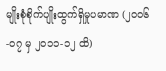မျိုးစုံစိုက်ပျိုးထွက်ရှိမှုပမာဏ (၂၀၀၆-၀၇ မှ ၂၀၁၁-၁၂ ထိ)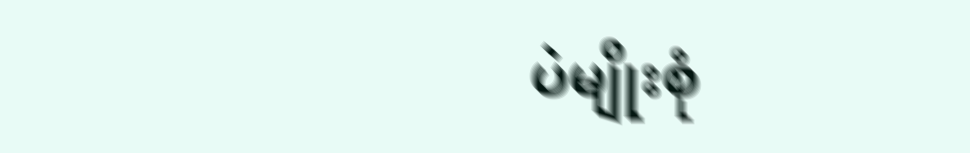ပဲမျိုးစုံ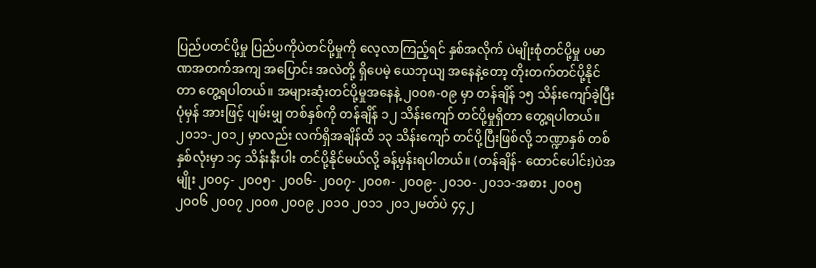ပြည်ပတင်ပို့မှု ပြည်ပကိုပဲတင်ပို့မှုကို လေ့လာကြည့်ရင် နှစ်အလိုက် ပဲမျိုးစုံတင်ပို့မှု ပမာဏအတက်အကျ အပြောင်း အလဲတို့ ရှိပေမဲ့ ယေဘုယျ အနေနဲ့တော့ တိုးတက်တင်ပို့နိုင်တာ တွေ့ရပါတယ်။ အများဆုံးတင်ပို့မှုအနေနဲ့ ၂၀၀၈-၀၉ မှာ တန်ချိန် ၁၅ သိန်းကျော်ခဲ့ပြီး ပုံမှန် အားဖြင့် ပျမ်းမျှ တစ်နှစ်ကို တန်ချိန် ၁၂ သိန်းကျော် တင်ပို့မှုရှိတာ တွေ့ရပါတယ်။ ၂၀၁၁-၂၀၁၂ မှာလည်း လက်ရှိအချိန်ထိ ၁၃ သိန်းကျော် တင်ပို့ပြီးဖြစ်လို့ ဘဏ္ဍာနှစ် တစ်နှစ်လုံးမှာ ၁၄ သိန်းနီးပါး တင်ပို့နိုင်မယ်လို့ ခန့်မှန်းရပါတယ်။ (တန်ချိန်- ထောင်ပေါင်း)ပဲအမျိုး ၂၀၀၄- ၂၀၀၅- ၂၀၀၆- ၂၀၀၇- ၂၀၀၈- ၂၀၀၉- ၂၀၁၀- ၂၀၁၁-အစား ၂၀၀၅ ၂၀၀၆ ၂၀၀၇ ၂၀၀၈ ၂၀၀၉ ၂၀၁၀ ၂၀၁၁ ၂၀၁၂မတ်ပဲ ၄၄၂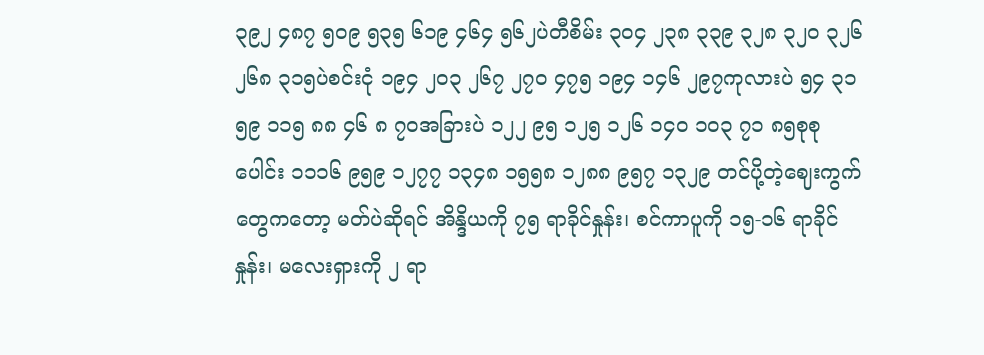၃၉၂ ၄၈၇ ၅၀၉ ၅၃၅ ၆၁၉ ၄၆၄ ၅၆၂ပဲတီစိမ်း ၃၀၄ ၂၃၈ ၃၃၉ ၃၂၈ ၃၂၀ ၃၂၆ ၂၆၈ ၃၁၅ပဲစင်းငုံ ၁၉၄ ၂၀၃ ၂၆၇ ၂၇၀ ၄၇၅ ၁၉၄ ၁၄၆ ၂၉၇ကုလားပဲ ၅၄ ၃၁ ၅၉ ၁၁၅ ၈၈ ၄၆ ၈ ၇၀အခြားပဲ ၁၂၂ ၉၅ ၁၂၅ ၁၂၆ ၁၄၀ ၁၀၃ ၇၁ ၈၅စုစုပေါင်း ၁၁၁၆ ၉၅၉ ၁၂၇၇ ၁၃၄၈ ၁၅၅၈ ၁၂၈၈ ၉၅၇ ၁၃၂၉ တင်ပို့တဲ့ဈေးကွက်တွေကတော့ မတ်ပဲဆိုရင် အိန္ဒိယကို ၇၅ ရာခိုင်နှုန်း၊ စင်ကာပူကို ၁၅-၁၆ ရာခိုင်နှုန်း၊ မလေးရှားကို ၂ ရာ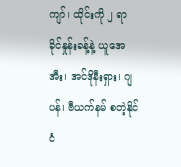ကျာ်၊ ထိုင်းကို ၂ ရာခိုင်နှုန်းခန့်နဲ့ ယူအေအီး၊ အင်ဒိုနီးရှား၊ ဂျပန်၊ ဗီယက်နမ် စတဲ့နိုင်ငံ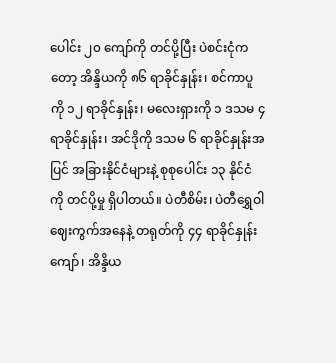ပေါင်း ၂၀ ကျော်ကို တင်ပို့ပြီး ပဲစင်းငုံကတော့ အိန္ဒိယကို ၈၆ ရာခိုင်နှုန်း၊ စင်ကာပူကို ၁၂ ရာခိုင်နှုန်း၊ မလေးရှားကို ၁ ဒသမ ၄ ရာခိုင်နှုန်း၊ အင်ဒိုကို ဒသမ ၆ ရာခိုင်နှုန်းအပြင် အခြားနိုင်ငံများနဲ့ စုစုပေါင်း ၁၃ နိုင်ငံကို တင်ပို့မှု ရှိပါတယ်။ ပဲတီစိမ်း၊ ပဲတီရွှေဝါဈေးကွက်အနေနဲ့ တရုတ်ကို ၄၄ ရာခိုင်နှုန်းကျော်၊ အိန္ဒိယ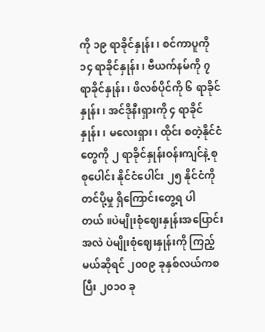ကို ၁၉ ရာခိုင်နှုန်း၊ စင်ကာပူကို ၁၄ ရာခိုင်နှုန်း၊ ဗီယက်နမ်ကို ၇ ရာခိုင်နှုန်း၊ ဖိလစ်ပိုင်ကို ၆ ရာခိုင်နှုန်း၊ အင်ဒိုနီးရှားကို ၄ ရာခိုင် နှုန်း၊ မလေးရှား၊ ထိုင်း စတဲ့နိုင်ငံတွေကို ၂ ရာခိုင်နှုန်းဝန်းကျင်နဲ့ စုစုပေါင်း နိုင်ငံပေါင်း ၂၅ နိုင်ငံကို တင်ပို့မှု ရှိကြောင်းတွေ့ရ ပါတယ်။ပဲမျိုးစုံဈေးနှုန်းအပြောင်းအလဲ ပဲမျိုးစုံဈေးနှုန်းကို ကြည့်မယ်ဆိုရင် ၂၀၀၉ ခုနှစ်လယ်ကစပြီး ၂၀၁၀ ခု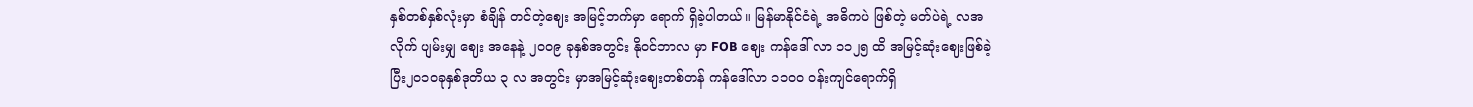နှစ်တစ်နှစ်လုံးမှာ စံချိန် တင်တဲ့ဈေး အမြင့်ဘက်မှာ ရောက် ရှိခဲ့ပါတယ်။ မြန်မာနိုင်ငံရဲ့ အဓိကပဲ ဖြစ်တဲ့ မတ်ပဲရဲ့ လအလိုက် ပျမ်းမျှ ဈေး အနေနဲ့ ၂၀၀၉ ခုနှစ်အတွင်း နိုဝင်ဘာလ မှာ FOB ဈေး ကန်ဒေါ် လာ ၁၁၂၅ ထိ အမြင့်ဆုံးဈေးဖြစ်ခဲ့ပြီး၂၀၁၀ခုနှစ်ဒုတိယ ၃ လ အတွင်း မှာအမြင့်ဆုံးဈေးတစ်တန် ကန်ဒေါ်လာ ၁၁၀၀ ဝန်းကျင်ရောက်ရှိ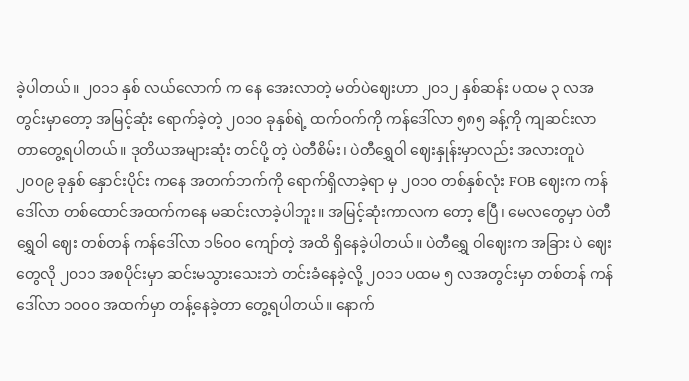ခဲ့ပါတယ်။ ၂၀၁၁ နှစ် လယ်လောက် က နေ အေးလာတဲ့ မတ်ပဲဈေးဟာ ၂၀၁၂ နှစ်ဆန်း ပထမ ၃ လအတွင်းမှာတော့ အမြင့်ဆုံး ရောက်ခဲ့တဲ့ ၂၀၁၀ ခုနှစ်ရဲ့ ထက်ဝက်ကို ကန်ဒေါ်လာ ၅၈၅ ခန့်ကို ကျဆင်းလာတာတွေ့ရပါတယ်။ ဒုတိယအများဆုံး တင်ပို့ တဲ့ ပဲတီစိမ်း၊ ပဲတီရွှေဝါ ဈေးနှုန်းမှာလည်း အလားတူပဲ ၂၀၀၉ ခုနှစ် နှောင်းပိုင်း ကနေ အတက်ဘက်ကို ရောက်ရှိလာခဲ့ရာ မှ ၂၀၁၀ တစ်နှစ်လုံး FOB ဈေးက ကန် ဒေါ်လာ တစ်ထောင်အထက်ကနေ မဆင်းလာခဲ့ပါဘူး။ အမြင့်ဆုံးကာလက တော့ ဧပြီ၊ မေလတွေမှာ ပဲတီရွှေဝါ ဈေး တစ်တန် ကန်ဒေါ်လာ ၁၆၀၀ ကျော်တဲ့ အထိ ရှိနေခဲ့ပါတယ်။ ပဲတီရွှေ ဝါဈေးက အခြား ပဲ ဈေးတွေလို ၂၀၁၁ အစပိုင်းမှာ ဆင်းမသွားသေးဘဲ တင်းခံနေခဲ့လို့ ၂၀၁၁ ပထမ ၅ လအတွင်းမှာ တစ်တန် ကန်ဒေါ်လာ ၁၀၀၀ အထက်မှာ တန့်နေခဲ့တာ တွေ့ရပါတယ်။ နောက်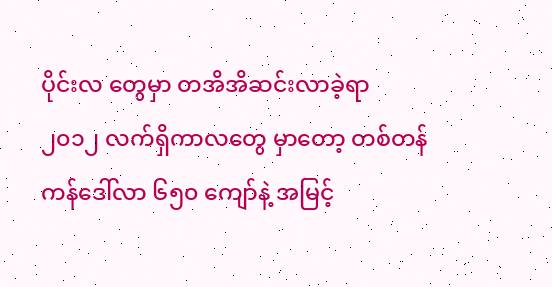ပိုင်းလ တွေမှာ တအိအိဆင်းလာခဲ့ရာ ၂၀၁၂ လက်ရှိကာလတွေ မှာတော့ တစ်တန် ကန်ဒေါ်လာ ၆၅၀ ကျော်နဲ့ အမြင့်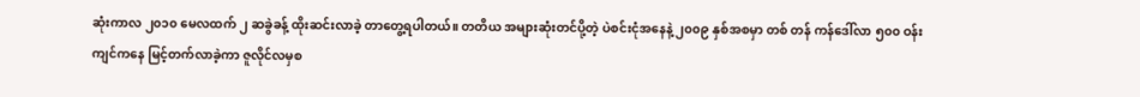ဆုံးကာလ ၂၀၁၀ မေလထက် ၂ ဆခွဲခန့် ထိုးဆင်းလာခဲ့ တာတွေ့ရပါတယ်။ တတိယ အများဆုံးတင်ပို့တဲ့ ပဲစင်းငုံအနေနဲ့ ၂၀၀၉ နှစ်အစမှာ တစ် တန် ကန်ဒေါ်လာ ၅၀၀ ဝန်းကျင်ကနေ မြင့်တက်လာခဲ့ကာ ဇူလိုင်လမှစ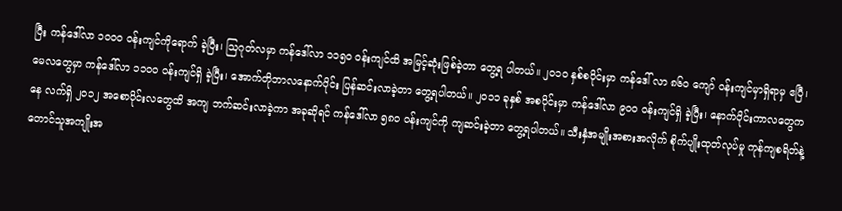ပြီး ကန်ဒေါ်လာ ၁၀၀၀ ဝန်းကျင်ကိုရောက် ခဲ့ပြီး၊ သြဂုတ်လမှာ ကန်ဒေါ်လာ ၁၁၅၀ ဝန်းကျင်ထိ အမြင့်ဆုံးဖြစ်ခဲ့တာ တွေ့ရ ပါတယ်။ ၂၀၁၀ နှစ်စပိုင်းမှာ ကန်ဒေါ် လာ ၈၆၀ ကျော် ဝန်းကျင်မှာရှိရာမှ ဧပြီ၊ မေလတွေမှာ ကန်ဒေါ်လာ ၁၁၀၀ ဝန်းကျင်ရှိ ခဲ့ပြီး၊ အောက်တိုဘာလနောက်ပိုင်း ပြန်ဆင်းလာခဲ့တာ တွေ့ရပါတယ်။ ၂၀၁၁ ခုနှစ် အစပိုင်းမှာ ကန်ဒေါ်လာ ၉၀၀ ဝန်းကျင်ရှိ ခဲ့ပြီး၊ နောက်ပိုင်းကာလတွေကနေ လက်ရှိ ၂၀၁၂ အစောပိုင်းလတွေထိ အကျ ဘက်ဆင်းလာခဲ့ကာ အခုဆိုရင် ကန်ဒေါ်လာ ၅၈၀ ဝန်းကျင်ကို ကျဆင်းခဲ့တာ တွေ့ရပါတယ်။ သီးနှံအမျိုးအစားအလိုက် စိုက်ပျိုးထုတ်လုပ်မှု ကုန်ကျစရိတ်နဲ့ တောင်သူအကျိုးအ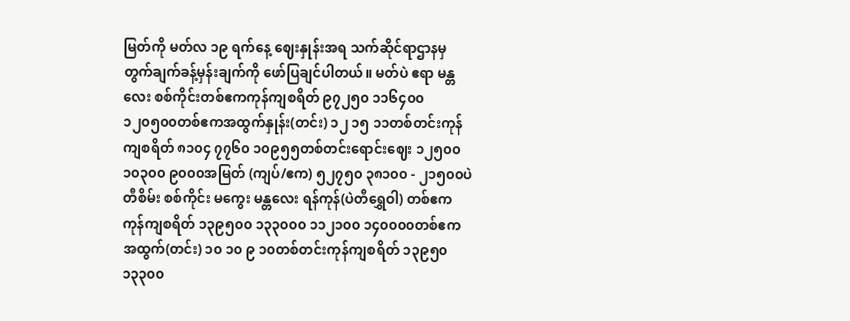မြတ်ကို မတ်လ ၁၉ ရက်နေ့ ဈေးနှုန်းအရ သက်ဆိုင်ရာဌာနမှ တွက်ချက်ခန့်မှန်းချက်ကို ဖော်ပြချင်ပါတယ်။ မတ်ပဲ ဧရာ မန္တလေး စစ်ကိုင်းတစ်ဧကကုန်ကျစရိတ် ၉၇၂၅၀ ၁၁၆၄၀၀ ၁၂၀၅၀၀တစ်ဧကအထွက်နှုန်း(တင်း) ၁၂ ၁၅ ၁၁တစ်တင်းကုန်ကျစရိတ် ၈၁၀၄ ၇၇၆၀ ၁၀၉၅၅တစ်တင်းရောင်းဈေး ၁၂၅၀၀ ၁၀၃၀၀ ၉၀၀၀အမြတ် (ကျပ်/ဧက) ၅၂၇၅၀ ၃၈၁၀၀ - ၂၁၅၀၀ပဲတီစိမ်း စစ်ကိုင်း မကွေး မန္တလေး ရန်ကုန်(ပဲတီရွှေဝါ) တစ်ဧကကုန်ကျစရိတ် ၁၃၉၅၀၀ ၁၃၃၀၀၀ ၁၁၂၁၀၀ ၁၄၀၀၀၀တစ်ဧကအထွက်(တင်း) ၁၀ ၁၀ ၉ ၁၀တစ်တင်းကုန်ကျစရိတ် ၁၃၉၅၀ ၁၃၃၀၀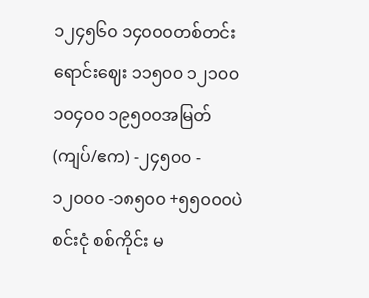၁၂၄၅၆၀ ၁၄၀၀၀တစ်တင်းရောင်းဈေး ၁၁၅၀၀ ၁၂၁၀၀ ၁၀၄၀၀ ၁၉၅၀၀အမြတ်(ကျပ်/ဧက) -၂၄၅၀၀ - ၁၂၀၀၀ -၁၈၅၀၀ +၅၅၀၀၀ပဲစင်းငုံ စစ်ကိုင်း မ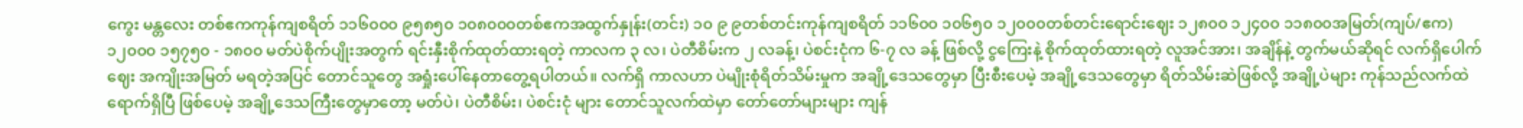ကွေး မန္တလေး တစ်ဧကကုန်ကျစရိတ် ၁၁၆၀၀၀ ၉၅၈၅၀ ၁၀၈၀၀၀တစ်ဧကအထွက်နှုန်း(တင်း) ၁၀ ၉ ၉တစ်တင်းကုန်ကျစရိတ် ၁၁၆၀၀ ၁၀၆၅၀ ၁၂၀၀၀တစ်တင်းရောင်းဈေး ၁၂၈၀၀ ၁၂၄၀၀ ၁၁၈၀၀အမြတ်(ကျပ်/ဧက) ၁၂၀၀၀ ၁၅၇၅၀ - ၁၈၀၀ မတ်ပဲစိုက်ပျိုးအတွက် ရင်းနှီးစိုက်ထုတ်ထားရတဲ့ ကာလက ၃ လ၊ ပဲတီစိမ်းက ၂ လခန့်၊ ပဲစင်းငုံက ၆-၇ လ ခန့် ဖြစ်လို့ ငွကြေးနဲ့ စိုက်ထုတ်ထားရတဲ့ လူအင်အား၊ အချိန်နဲ့ တွက်မယ်ဆိုရင် လက်ရှိပေါက်ဈေး အကျိုးအမြတ် မရတဲ့အပြင် တောင်သူတွေ အရှုံးပေါ်နေတာတွေ့ရပါတယ်။ လက်ရှိ ကာလဟာ ပဲမျိုးစုံရိတ်သိမ်းမှုက အချို့ဒေသတွေမှာ ပြီးစီးပေမဲ့ အချို့ဒေသတွေမှာ ရိတ်သိမ်းဆဲဖြစ်လို့ အချို့ပဲများ ကုန်သည်လက်ထဲရောက်ရှိပြီ ဖြစ်ပေမဲ့ အချို့ဒေသကြီးတွေမှာတော့ မတ်ပဲ၊ ပဲတီစိမ်း၊ ပဲစင်းငုံ များ တောင်သူလက်ထဲမှာ တော်တော်များများ ကျန်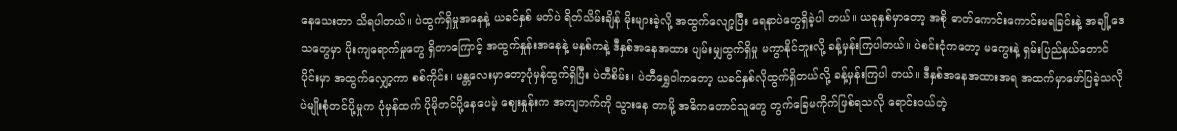နေသေးတာ သိရပါတယ်။ ပဲထွက်ရှိမှုအနေနဲ့ ယခင်နှစ် မတ်ပဲ ရိတ်သိမ်းချိန် မိုးများခဲ့လို့ အထွက်လျော့ပြီး ရေနာပဲတွေရှိခဲ့ပါ တယ်။ ယခုနှစ်မှာတော့ အစို ဓာတ်ကောင်းကောင်းမရခြင်းနဲ့ အချို့ဒေသတွေမှာ ပိုးကျရောက်မှုတွေ ရှိတာကြောင့် အထွက်နှုန်းအနေနဲ့ မနှစ်ကနဲ့ ဒီနှစ်အနေအထား ပျမ်းမျှထွက်ရှိမှု မကွာနိုင်ဘူးလို့ ခန့်မှန်းကြပါတယ်။ ပဲစင်းငုံကတော့ မကွေးနဲ့ ရှမ်းပြည်နယ်တောင်ပိုင်းမှာ အထွက်လျှော့ကာ စစ်ကိုင်း၊ မန္တလေးမှာတော့ပုံမှန်ထွက်ရှိပြီး ပဲတီစိမ်း၊ ပဲတီရွှေဝါကတော့ ယခင်နှစ်လိုထွက်ရှိတယ်လို့ ခန့်မှန်းကြပါ တယ်။ ဒီနှစ်အနေအထားအရ အထက်မှာဖော်ပြခဲ့သလို ပဲမျိုးစုံတင်ပို့မှုက ပုံမှန်ထက် ပိုမိုတင်ပို့နေပေမဲ့ ဈေးနှုန်းက အကျဘက်ကို သွားနေ တာမို့ အဓိကတောင်သူတွေ တွက်ခြေမကိုက်ဖြစ်ရသလို ရောင်းဝယ်တဲ့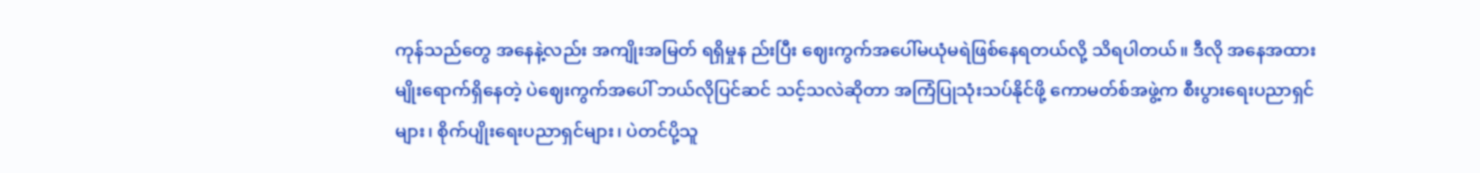ကုန်သည်တွေ အနေနဲ့လည်း အကျိုးအမြတ် ရရှိမှုန ည်းပြီး ဈေးကွက်အပေါ်မယုံမရဲဖြစ်နေရတယ်လို့ သိရပါတယ်။ ဒီလို အနေအထားမျိုးရောက်ရှိနေတဲ့ ပဲဈေးကွက်အပေါ် ဘယ်လိုပြင်ဆင် သင့်သလဲဆိုတာ အကြံပြုသုံးသပ်နိုင်ဖို့ ကောမတ်စ်အဖွဲ့က စီးပွားရေးပညာရှင်များ၊ စိုက်ပျိုးရေးပညာရှင်များ၊ ပဲတင်ပို့သူ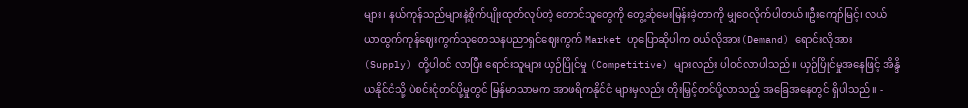များ၊ နယ်ကုန်သည်များနဲ့စိုက်ပျိုးထုတ်လုပ်တဲ့ တောင်သူတွေကို တွေ့ဆုံမေးမြန်းခဲ့တာကို မျှဝေလိုက်ပါတယ်။ဦးကျော်မြင့်၊ လယ်ယာထွက်ကုန်ဈေးကွက်သုတေသနပညာရှင်ဈေးကွက် Market ဟုပြောဆိုပါက ဝယ်လိုအား(Demand) ရောင်းလိုအား (Supply) တို့ပါဝင် လာပြီး ရောင်းသူများ ယှဉ်ပြိုင်မှု (Competitive) များလည်း ပါဝင်လာပါသည်။ ယှဉ်ပြိုင်မှုအနေဖြင့် အိန္ဒိယနိုင်ငံသို့ ပဲစင်းငုံတင်ပို့မှုတွင် မြန်မာသာမက အာဖရိကနိုင်ငံ များမှလည်း တိုးမြှင့်တင်ပို့လာသည့် အခြေအနေတွင် ရှိပါသည်။ -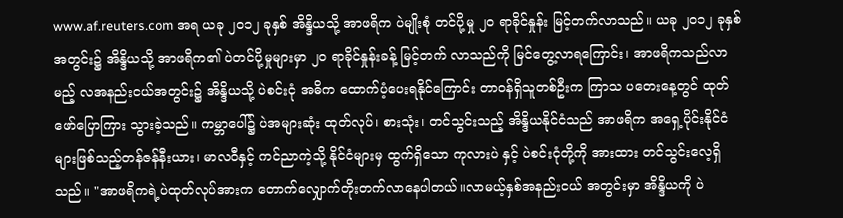www.af.reuters.com အရ ယခု ၂၀၁၂ ခုနှစ် အိန္ဒိယသို့ အာဖရိက ပဲမျိုးစုံ တင်ပို့မှု ၂၀ ရာခိုင်နှုန်း မြင့်တက်လာသည်။ ယခု ၂၀၁၂ ခုနှစ်အတွင်း၌ အိန္ဒိယသို့ အာဖရိက၏ ပဲတင်ပို့မှုများမှာ ၂၀ ရာခိုင်နှုန်းခန့် မြင့်တက် လာသည်ကို မြင်တွေ့လာရကြောင်း၊ အာဖရိကသည်လာမည့် လအနည်းငယ်အတွင်း၌ အိန္ဒိယသို့ ပဲစင်းငုံ အဓိက ထောက်ပံ့ပေးရနိုင်ကြောင်း တာဝန်ရှိသူတစ်ဦးက ကြာသ ပတေးနေ့တွင် ထုတ်ဖော်ပြောကြား သွားခဲ့သည်။ ကမ္ဘာပေါ်၌ ပဲအများဆုံး ထုတ်လုပ်၊ စားသုံး၊ တင်သွင်းသည့် အိန္ဒိယနိုင်ငံသည် အာဖရိက အရှေ့ပိုင်းနိုင်ငံများဖြစ်သည့်တန်ဇန်နီးယား၊ မာလဝီနှင့် ကင်ညာကဲ့သို့ နိုင်ငံများမှ ထွက်ရှိသော ကုလားပဲ နှင့် ပဲစင်းငုံတို့ကို အားထား တင်သွင်းလေ့ရှိသည်။ "အာဖရိကရဲ့ပဲထုတ်လုပ်အားက တောက်လျှောက်တိုးတက်လာနေပါတယ်။လာမယ့်နှစ်အနည်းငယ် အတွင်းမှာ အိန္ဒိယကို ပဲ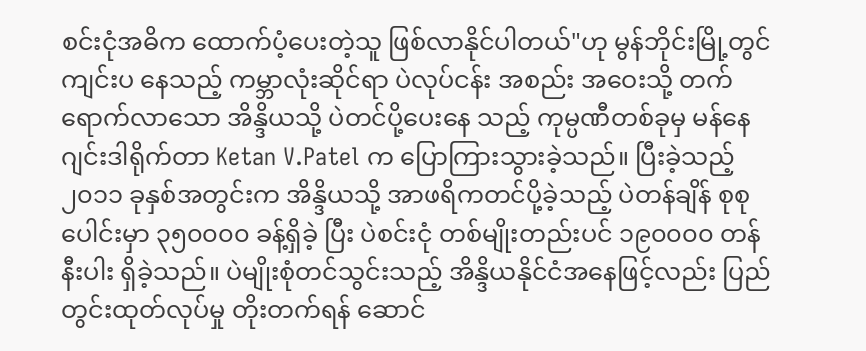စင်းငုံအဓိက ထောက်ပံ့ပေးတဲ့သူ ဖြစ်လာနိုင်ပါတယ်"ဟု မွန်ဘိုင်းမြို့တွင် ကျင်းပ နေသည့် ကမ္ဘာလုံးဆိုင်ရာ ပဲလုပ်ငန်း အစည်း အဝေးသို့ တက်ရောက်လာသော အိန္ဒိယသို့ ပဲတင်ပို့ပေးနေ သည့် ကုမ္ပဏီတစ်ခုမှ မန်နေဂျင်းဒါရိုက်တာ Ketan V.Patel က ပြောကြားသွားခဲ့သည်။ ပြီးခဲ့သည့် ၂၀၁၁ ခုနှစ်အတွင်းက အိန္ဒိယသို့ အာဖရိကတင်ပို့ခဲ့သည့် ပဲတန်ချိန် စုစုပေါင်းမှာ ၃၅၀၀၀၀ ခန့်ရှိခဲ့ ပြီး ပဲစင်းငုံ တစ်မျိုးတည်းပင် ၁၉၀၀၀၀ တန် နီးပါး ရှိခဲ့သည်။ ပဲမျိုးစုံတင်သွင်းသည့် အိန္ဒိယနိုင်ငံအနေဖြင့်လည်း ပြည်တွင်းထုတ်လုပ်မှု တိုးတက်ရန် ဆောင်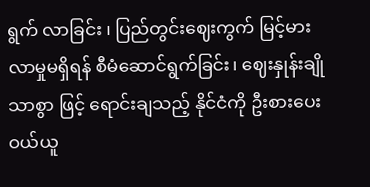ရွက် လာခြင်း ၊ ပြည်တွင်းဈေးကွက် မြင့်မားလာမှုမရှိရန် စီမံဆောင်ရွက်ခြင်း၊ ဈေးနှုန်းချိုသာစွာ ဖြင့် ရောင်းချသည့် နိုင်ငံကို ဦးစားပေး ဝယ်ယူ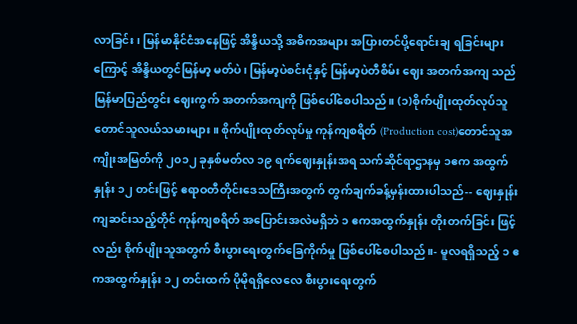လာခြင်း၊ မြန်မာနိုင်ငံအနေဖြင့် အိန္ဒိယသို့ အဓိကအများ အပြားတင်ပို့ရောင်းချ ရခြင်းများကြောင့် အိန္ဒိယတွင်မြန်မာ့ မတ်ပဲ၊ မြန်မာ့ပဲစင်းငုံနှင့် မြန်မာ့ပဲတီစိမ်း ဈေး အတက်အကျ သည် မြန်မာပြည်တွင်း ဈေးကွက် အတက်အကျကို ဖြစ်ပေါ်စေပါသည်။ (၁)စိုက်ပျိုးထုတ်လုပ်သူတောင်သူလယ်သမားများ။ စိုက်ပျိုးထုတ်လုပ်မှု ကုန်ကျစရိတ် (Production cost)တောင်သူအကျိုးအမြတ်ကို ၂၀၁၂ ခုနှစ်မတ်လ ၁၉ ရက်ဈေးနှုန်းအရ သက်ဆိုင်ရာဌာနမှ ၁ဧက အထွက်နှုန်း ၁၂ တင်းဖြင့် ဧရာဝတီတိုင်းဒေသကြီးအတွက် တွက်ချက်ခန့်မှန်းထားပါသည်-- ဈေးနှုန်းကျဆင်းသည့်တိုင် ကုန်ကျစရိတ် အပြောင်းအလဲမရှိဘဲ ၁ ဧကအထွက်နှုန်း တိုးတက်ခြင်း ဖြင့်လည်း စိုက်ပျိုးသူအတွက် စီးပွားရေးတွက်ခြေကိုက်မှု ဖြစ်ပေါ်စေပါသည်။- မူလရရှိသည့် ၁ ဧကအထွက်နှုန်း ၁၂ တင်းထက် ပိုမိုရရှိလေလေ စီးပွားရေးတွက်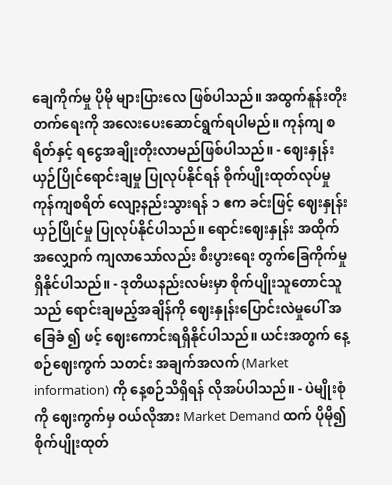ချေကိုက်မှု ပိုမို များပြားလေ ဖြစ်ပါသည်။ အထွက်နူန်းတိုးတက်ရေးကို အလေးပေးဆောင်ရွက်ရပါမည်။ ကုန်ကျ စရိတ်နှင့် ရငွေအချိုးတိုးလာမည်ဖြစ်ပါသည်။ - ဈေးနှုန်းယှဉ်ပြိုင်ရောင်းချမှု ပြုလုပ်နိုင်ရန် စိုက်ပျိုးထုတ်လုပ်မှု ကုန်ကျစရိတ် လျော့နည်းသွားရန် ၁ ဧက ခင်းဖြင့် ဈေးနှုန်းယှဉ်ပြိုင်မှု ပြုလုပ်နိုင်ပါသည်။ ရောင်းဈေးနှုန်း အထိုက် အလျှောက် ကျလာသော်လည်း စီးပွားရေး တွက်ခြေကိုက်မှုရှိနိုင်ပါသည်။ - ဒုတိယနည်းလမ်းမှာ စိုက်ပျိုးသူတောင်သူသည် ရောင်းချမည့်အချိန်ကို ဈေးနှုန်းပြောင်းလဲမှုပေါ် အခြေခံ ၍ ဖင့် ဈေးကောင်းရရှိနိုင်ပါသည်။ ယင်းအတွက် နေ့စဉ်ဈေးကွက် သတင်း အချက်အလက် (Market information) ကို နေ့စဉ်သိရှိရန် လိုအပ်ပါသည်။ - ပဲမျိုးစုံကို ဈေးကွက်မှ ဝယ်လိုအား Market Demand ထက် ပိုမို၍ စိုက်ပျိုးထုတ်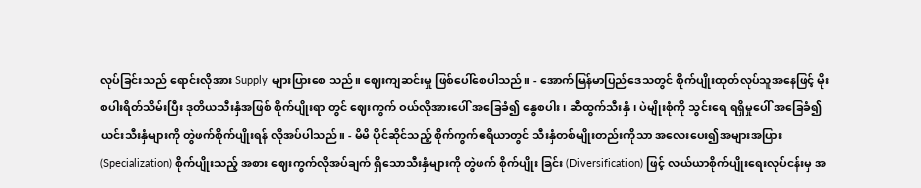လုပ်ခြင်းသည် ရောင်းလိုအား Supply များပြားစေ သည်။ ဈေးကျဆင်းမှု ဖြစ်ပေါ်စေပါသည်။ - အောက်မြန်မာပြည်ဒေသတွင် စိုက်ပျိုးထုတ်လုပ်သူအနေဖြင့် မိုးစပါးရိတ်သိမ်းပြီး ဒုတိယသီးနှံအဖြစ် စိုက်ပျိုးရာ တွင် ဈေးကွက် ဝယ်လိုအားပေါ် အခြေခံ၍ နွေစပါး၊ ဆီထွက်သီးနှံ ၊ ပဲမျိုးစုံကို သွင်းရေ ရရှိမှုပေါ် အခြေခံ၍ယင်းသီးနှံများကို တွဲဖက်စိုက်ပျိုးရန် လိုအပ်ပါသည်။ - မိမိ ပိုင်ဆိုင်သည့် စိုက်ကွက်ဧရိယာတွင် သီးနှံတစ်မျိုးတည်းကိုသာ အလေးပေး၍အများအပြား (Specialization) စိုက်ပျိုးသည့် အစား ဈေးကွက်လိုအပ်ချက် ရှိသောသီးနှံများကို တွဲဖက် စိုက်ပျိုး ခြင်း (Diversification) ဖြင့် လယ်ယာစိုက်ပျိုးရေးလုပ်ငန်းမှ အ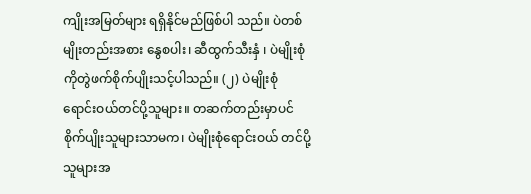ကျိုးအမြတ်များ ရရှိနိုင်မည်ဖြစ်ပါ သည်။ ပဲတစ်မျိုးတည်းအစား နွေစပါး၊ ဆီထွက်သီးနှံ ၊ ပဲမျိုးစုံကိုတွဲဖက်စိုက်ပျိုးသင့်ပါသည်။ (၂) ပဲမျိုးစုံရောင်းဝယ်တင်ပို့သူများ။ တဆက်တည်းမှာပင် စိုက်ပျိုးသူများသာမက၊ ပဲမျိုးစုံရောင်းဝယ် တင်ပို့သူများအ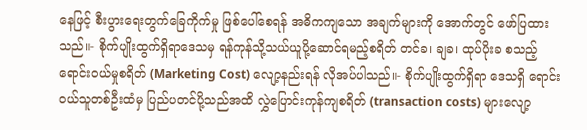နေဖြင့် စီးပွားရေးတွက်ခြေကိုက်မှု ဖြစ်ပေါ်စေရန် အဓိကကျသော အချက်များကို အောက်တွင် ဖော်ပြထားသည်။- စိုက်ပျိုးထွက်ရှိရာဒေသမှ ရန်ကုန်သို့သယ်ယူပို့ဆောင်ရမည့်စရိတ် တင်ခ၊ ချခ၊ ထုပ်ပိုးခ စသည့် ရောင်းဝယ်မှုစရိတ် (Marketing Cost) လျော့နည်းရန် လိုအပ်ပါသည်။- စိုက်ပျိုးထွက်ရှိရာ ဒေသရှိ ရောင်းဝယ်သူတစ်ဦးထံမှ ပြည်ပတင်ပို့သည်အထိ လွှဲပြောင်းကုန်ကျစရိတ် (transaction costs) များလျော့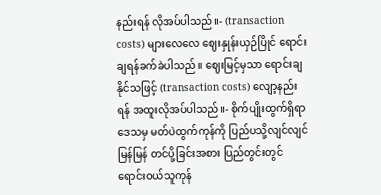နည်းရန် လိုအပ်ပါသည်။- (transaction costs) များလေလေ ဈေးနှုန်းယှဉ်ပြိုင် ရောင်းချရန်ခက်ခဲပါသည်။ ဈေးမြင့်မှသာ ရောင်းချနိုင်သဖြင့် (transaction costs) လျော့နည်းရန် အထူးလိုအပ်ပါသည်။- စိုက်ပျိုးထွက်ရှိရာ ဒေသမှ မတ်ပဲထွက်ကုန်ကို ပြည်ပသို့လျင်လျင်မြန်မြန် တင်ပို့ခြင်းအစား ပြည်တွင်းတွင် ရောင်းဝယ်သူကုန်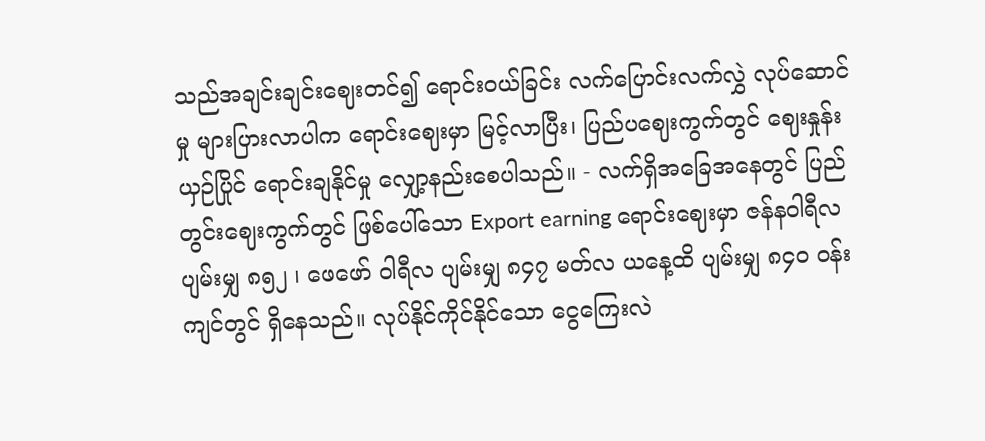သည်အချင်းချင်းဈေးတင်၍ ရောင်းဝယ်ခြင်း လက်ပြောင်းလက်လွှဲ လုပ်ဆောင်မှု များပြားလာပါက ရောင်းဈေးမှာ မြင့်လာပြီး၊ ပြည်ပဈေးကွက်တွင် ဈေးနှုန်းယှဉ်ပြိုင် ရောင်းချနိုင်မှု လျှော့နည်းစေပါသည်။ - လက်ရှိအခြေအနေတွင် ပြည်တွင်းဈေးကွက်တွင် ဖြစ်ပေါ်သော Export earning ရောင်းဈေးမှာ ဇန်နဝါရီလ ပျမ်းမျှ ၈၅၂ ၊ ဖေဖော် ဝါရီလ ပျမ်းမျှ ၈၄၇ မတ်လ ယနေ့ထိ ပျမ်းမျှ ၈၄၀ ဝန်းကျင်တွင် ရှိနေသည်။ လုပ်နိုင်ကိုင်နိုင်သော ငွေကြေးလဲ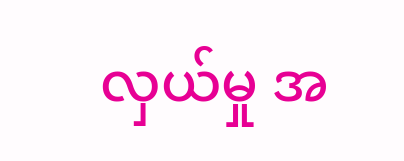လှယ်မှု အ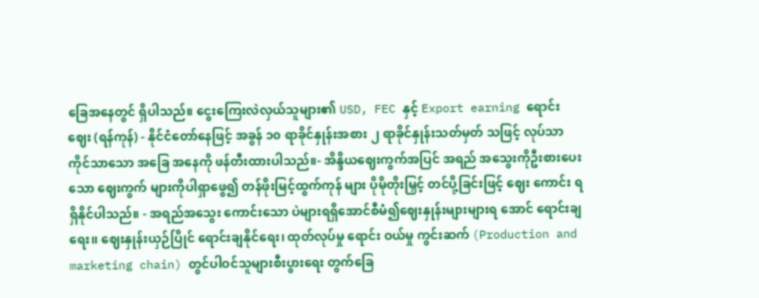ခြေအနေတွင် ရှိပါသည်။ ငွေးကြေးလဲလှယ်သူများ၏ USD, FEC နှင့် Export earning ရောင်းဈေး (ရန်ကုန်) - နိုင်ငံတော်နေဖြင့် အခွန် ၁၀ ရာခိုင်နှုန်းအစား ၂ ရာခိုင်နှုန်းသတ်မှတ် သဖြင့် လုပ်သာကိုင်သာသော အခြေ အနေကို ဖန်တီးထားပါသည်။- အိန္ဒိယဈေးကွက်အပြင် အရည် အသွေးကိုဦးစားပေးသော ဈေးကွက် များကိုပါရှာဖွေ၍ တန်ဖိုးမြင့်ထွက်ကုန် များ ပိုမိုတိုးမြှင့် တင်ပို့ခြင်းဖြင့် ဈေး ကောင်း ရရှိနိုင်ပါသည်။ - အရည်အသွေး ကောင်းသော ပဲများရရှိအောင်စီမံ၍ဈေးနှုန်းများများရ အောင် ရောင်းချရေး၊၊ ဈေးနှုန်းယှဉ်ပြိုင် ရောင်းချနိုင်ရေး၊ ထုတ်လုပ်မှု ရောင်း ဝယ်မှု ကွင်းဆက် (Production and marketing chain) တွင်ပါဝင်သူများစီးပွားရေး တွက်ခြေ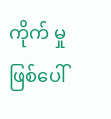ကိုက် မှု ဖြစ်ပေါ်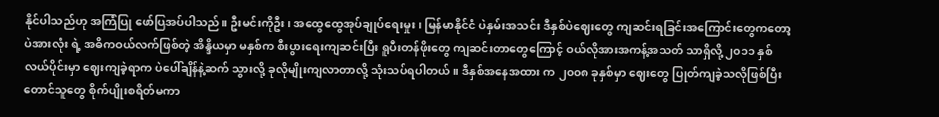နိုင်ပါသည်ဟု အကြံပြု ဖော်ပြအပ်ပါသည်။ ဦးမင်းကိုဦး၊ အထွေထွေအုပ်ချုပ်ရေးမှုး၊ မြန်မာနိုင်ငံ ပဲနှမ်းအသင်း ဒီနှစ်ပဲဈေးတွေ ကျဆင်းရခြင်းအကြောင်းတွေကတော့ ပဲအားလုံး ရဲ့ အဓိကဝယ်လက်ဖြစ်တဲ့ အိန္ဒိယမှာ မနှစ်က စီးပွားရေးကျဆင်းပြီး ရူပီးတန်ဖိုးတွေ ကျဆင်းတာတွေကြောင့် ဝယ်လိုအားအကန့်အသတ် သာရှိလို့ ၂၀၁၁ နှစ်လယ်ပိုင်းမှာ ဈေးကျခဲ့ရာက ပဲပေါ်ချိန်နဲ့ဆက် သွားလို့ ခုလိုမျိုးကျလာတာလို့ သုံးသပ်ရပါတယ်။ ဒီနှစ်အနေအထား က ၂၀၀၈ ခုနှစ်မှာ ဈေးတွေ ပြုတ်ကျခဲ့သလိုဖြစ်ပြီး တောင်သူတွေ စိုက်ပျိုးစရိတ်မကာ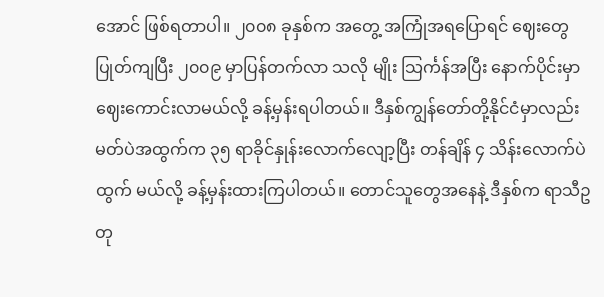အောင် ဖြစ်ရတာပါ။ ၂၀၀၈ ခုနှစ်က အတွေ့ အကြုံအရပြောရင် ဈေးတွေပြုတ်ကျပြီး ၂၀၀၉ မှာပြန်တက်လာ သလို မျိုး သြင်္ကန်အပြီး နောက်ပိုင်းမှာ ဈေးကောင်းလာမယ်လို့ ခန့်မှန်းရပါတယ်။ ဒီနှစ်ကျွန်တော်တို့နိုင်ငံမှာလည်း မတ်ပဲအထွက်က ၃၅ ရာခိုင်နှုန်းလောက်လျော့ပြီး တန်ချိန် ၄ သိန်းလောက်ပဲ ထွက် မယ်လို့ ခန့်မှန်းထားကြပါတယ်။ တောင်သူတွေအနေနဲ့ ဒီနှစ်က ရာသီဥတု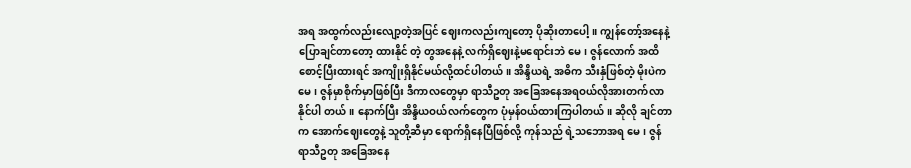အရ အထွက်လည်းလျော့တဲ့အပြင် ဈေးကလည်းကျတော့ ပိုဆိုးတာပေါ့။ ကျွန်တော့်အနေနဲ့ ပြောချင်တာတော့ ထားနိုင် တဲ့ တွအနေနဲ့ လက်ရှိဈေးနဲ့မရောင်းဘဲ မေ၊ ဇွန်လောက် အထိစောင့်ပြီးထားရင် အကျိုးရှိနိုင်မယ်လို့ထင်ပါတယ်။ အိန္ဒိယရဲ့ အဓိက သီးနှံဖြစ်တဲ့ မိုးပဲက မေ၊ ဇွန်မှာစိုက်မှာဖြစ်ပြီး ဒီကာလတွေမှာ ရာသီဥတု အခြေအနေအရဝယ်လိုအားတက်လာနိုင်ပါ တယ်။ နောက်ပြီး အိန္ဒိယဝယ်လက်တွေက ပုံမှန်ဝယ်ထားကြပါတယ်။ ဆိုလို ချင်တာက အောက်ဈေးတွေနဲ့ သူတို့ဆီမှာ ရောက်ရှိနေပြီဖြစ်လို့ ကုန်သည် ရဲ့သဘောအရ မေ၊ ဇွန် ရာသီဥတု အခြေအနေ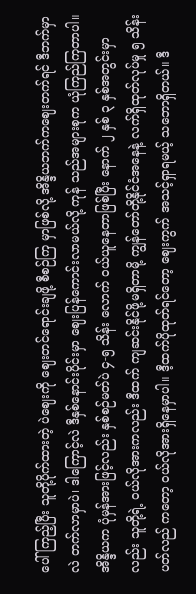ပေါ် ကြည့်ပြီး သူတို့ပိုက်ထားတဲ့ ပဲဈေးကို ဈေးတင်ရောင်းချဖို့ စီစဉ်ကြ မှာဖြစ်လို့ အိန္ဒိယဘက်ကဈေးတက်ရင် ဒီဘက်မှာလဲ တက်လာမှာပဲ၊ ဒါကြောင့်လဲ ဒီနှစ်နောင်းပိုင်းမှာ ဈေးပြန်ကောင်းလာမယ်လို့ ကုန် သည်အများစုက ယုံကြည်ကြတာပါ။ အိန္ဒိယက ပုံမှန်အားဖြင့်လည်း နှစ်စဉ်မတ်ပဲ ၄-၅ သိန်း လောက် ဝယ်ယူနေတာဖြစ်ပြီး နောက် ၂ နှစ် ၃ နှစ်အတွင်းမှာ လည်း သူတို့ရဲ့ ဝယ်လိုအားကလည်း ဒီထက် ကျဆင်းနိုင်ဖို့မရှိတာမို့ ကျွန်တော်တို့နိုင်ငံအနေနဲ့ လက်ရှိထုတ်လုပ်မှု ၅ သိန်းပတ်လည် ကတော့ ဝယ်လိုအားရှိနေမှာပါ။ ဒီ့ထက်ပိုထုတ်ရင်တော့ ဈေးကွက် အသင့်ရှာရမယ့် သဘောရှိတယ်။ ဒီ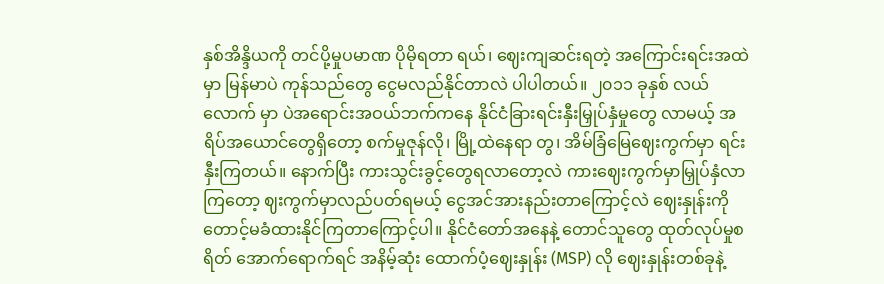နှစ်အိန္ဒိယကို တင်ပို့မှုပမာဏ ပိုမိုရတာ ရယ်၊ ဈေးကျဆင်းရတဲ့ အကြောင်းရင်းအထဲမှာ မြန်မာပဲ ကုန်သည်တွေ ငွေမလည်နိုင်တာလဲ ပါပါတယ်။ ၂၀၁၁ ခုနှစ် လယ်လောက် မှာ ပဲအရောင်းအဝယ်ဘက်ကနေ နိုင်ငံခြားရင်းနှီးမြှုပ်နှံမှုတွေ လာမယ့် အရိပ်အယောင်တွေရှိတော့ စက်မှုဇုန်လို၊ မြို့ထဲနေရာ တွ၊ အိမ်ခြံမြေဈေးကွက်မှာ ရင်းနှီးကြတယ်။ နောက်ပြီး ကားသွင်းခွင့်တွေရလာတော့လဲ ကားဈေးကွက်မှာမြှုပ်နှံလာကြတော့ ဈးကွက်မှာလည်ပတ်ရမယ့် ငွေအင်အားနည်းတာကြောင့်လဲ ဈေးနှုန်းကို တောင့်မခံထားနိုင်ကြတာကြောင့်ပါ။ နိုင်ငံတော်အနေနဲ့ တောင်သူတွေ ထုတ်လုပ်မှုစရိတ် အောက်ရောက်ရင် အနိမ့်ဆုံး ထောက်ပံ့ဈေးနှုန်း (MSP) လို ဈေးနှုန်းတစ်ခုနဲ့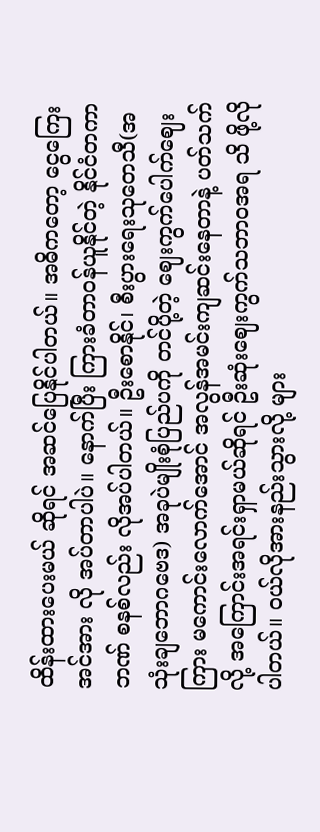ထိန်းထားပေးမယ် ဆိုရင် အဆင်ပြေနိုင်ပါတယ်။ အဓိကတော့ ငွေကြေးအင်အား လို အပ်တာပါပဲ။ နောက်ပြီး ကြားခံတာဝန်ယူနိုင်တဲ့ နိုင်ငံတကာဘဏ် စနစ်လည်း လိုအပ်ပါတယ်။ ဦးစောနိုင်၊ စီးပွားရေးသုတေသီ(အသုံးချဘောဂဗေဒ) အခုပဲမျိုးစုံပြည်ပကို တင်ပို့တဲ့ ဈေးကွက်ပေါက်ဈေးကြား မကောင်းလောက်အောင် အလွန်အမင်းကျဆင်းနေတာနဲ့ ပတ်သက် လို့ အကြောင်းအရင်းရှာမယ်ဆိုရင် ဦးဆုံးဈေးကွက်သဘာဝအရ သိ ဖို့လိုပါတယ်။ ဝယ်လိုအားနည်းသွားလို့ များ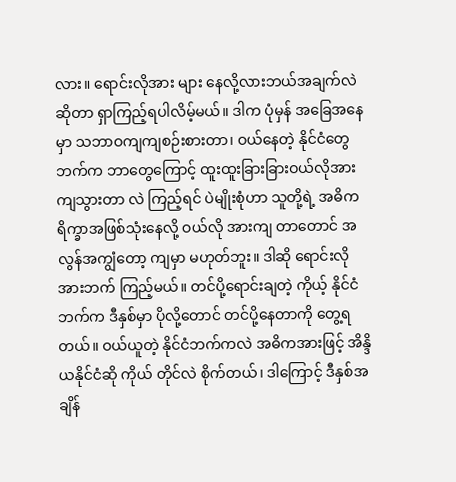လား။ ရောင်းလိုအား များ နေလို့လားဘယ်အချက်လဲဆိုတာ ရှာကြည့်ရပါလိမ့်မယ်။ ဒါက ပုံမှန် အခြေအနေမှာ သဘာဝကျကျစဉ်းစားတာ၊ ဝယ်နေတဲ့ နိုင်ငံတွေ ဘက်က ဘာတွေကြောင့် ထူးထူးခြားခြားဝယ်လိုအားကျသွားတာ လဲ ကြည့်ရင် ပဲမျိုးစုံဟာ သူတို့ရဲ့ အဓိက ရိက္ခာအဖြစ်သုံးနေလို့ ဝယ်လို အားကျ တာတောင် အလွန်အကျွံတော့ ကျမှာ မဟုတ်ဘူး။ ဒါဆို ရောင်းလိုအားဘက် ကြည့်မယ်။ တင်ပို့ရောင်းချတဲ့ ကိုယ့် နိုင်ငံဘက်က ဒီနှစ်မှာ ပိုလို့တောင် တင်ပို့နေတာကို တွေ့ရတယ်။ ဝယ်ယူတဲ့ နိုင်ငံဘက်ကလဲ အဓိကအားဖြင့် အိန္ဒိယနိုင်ငံဆို ကိုယ် တိုင်လဲ စိုက်တယ်၊ ဒါကြောင့် ဒီနှစ်အချိန်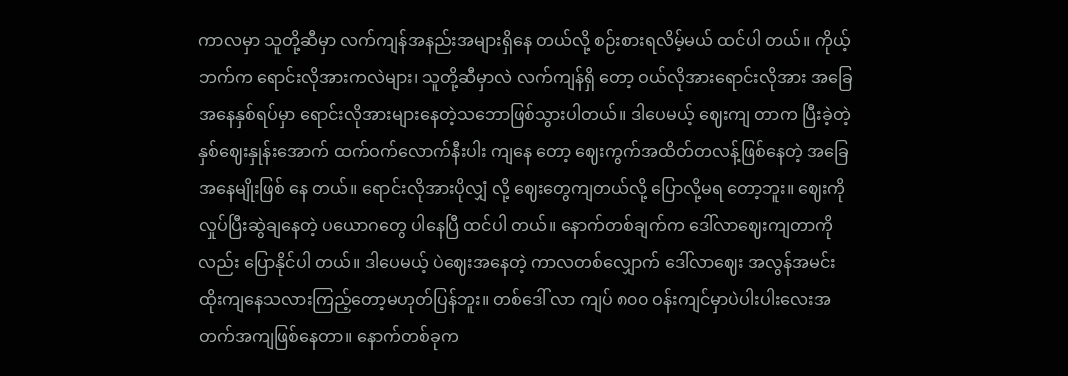ကာလမှာ သူတို့ဆီမှာ လက်ကျန်အနည်းအများရှိနေ တယ်လို့ စဉ်းစားရလိမ့်မယ် ထင်ပါ တယ်။ ကိုယ့်ဘက်က ရောင်းလိုအားကလဲများ၊ သူတို့ဆီမှာလဲ လက်ကျန်ရှိ တော့ ဝယ်လိုအားရောင်းလိုအား အခြေအနေနှစ်ရပ်မှာ ရောင်းလိုအားများနေတဲ့သဘောဖြစ်သွားပါတယ်။ ဒါပေမယ့် ဈေးကျ တာက ပြီးခဲ့တဲ့နှစ်ဈေးနှုန်းအောက် ထက်ဝက်လောက်နီးပါး ကျနေ တော့ ဈေးကွက်အထိတ်တလန့်ဖြစ်နေတဲ့ အခြေအနေမျိုးဖြစ် နေ တယ်။ ရောင်းလိုအားပိုလျှံ လို့ ဈေးတွေကျတယ်လို့ ပြောလို့မရ တော့ဘူး။ ဈေးကိုလှုပ်ပြီးဆွဲချနေတဲ့ ပယောဂတွေ ပါနေပြီ ထင်ပါ တယ်။ နောက်တစ်ချက်က ဒေါ်လာဈေးကျတာကိုလည်း ပြောနိုင်ပါ တယ်။ ဒါပေမယ့် ပဲဈေးအနေတဲ့ ကာလတစ်လျှောက် ဒေါ်လာဈေး အလွန်အမင်းထိုးကျနေသလားကြည့်တော့မဟုတ်ပြန်ဘူး။ တစ်ဒေါ် လာ ကျပ် ၈၀၀ ဝန်းကျင်မှာပဲပါးပါးလေးအတက်အကျဖြစ်နေတာ။ နောက်တစ်ခုက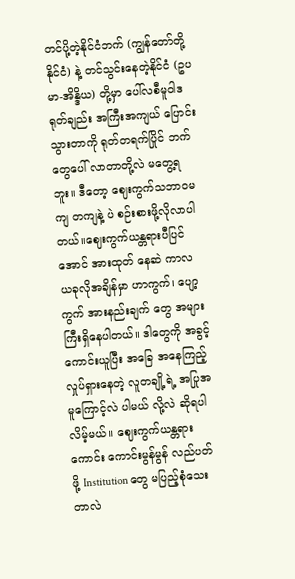တင်ပို့တဲ့နိုင်ငံဘက် (ကျွန်တော်တို့နိုင်ငံ) နဲ့ တင်သွင်းနေတဲ့နိုင်ငံ (ဥပမာ-အိန္ဒိယ) တို့မှာ ပေါ်လစီမူဝါဒရုတ်ချည်း အကြီးအကျယ် ပြောင်းသွားတာကို ရုတ်တရက်ပြိုင် ဘက်တွေပေါ် လာတာတို့လဲ မတွေ့ရဘူး။ ဒီတော့ ဈေးကွက်သဘာဝမကျ တကျနဲ့ ပဲ စဉ်းစားဖို့လိုလာပါတယ်။ဈေးကွက်ယန္တရားပီပြင်အောင် အားထုတ် နေဆဲ ကာလ ယခုလိုအချိန်မှာ ဟာကွက်၊ ပျော့ကွက် အားနည်းချက် တွေ အများကြီးရှိနေပါတယ်။ ဒါတွေကို အခွင့်ကောင်းယူပြီး အခြေ အနေကြည့် လှုပ်ရှားနေတဲ့ လူတချို့ရဲ့ အပြုအမူကြောင့်လဲ ပါမယ် လို့လဲ ဆိုရပါလိမ့်မယ်။ ဈေးကွက်ယန္တရားကောင်း ကောင်းမွန်မွန် လည်ပတ်ဖို့ Institution တွေ မပြည့်စုံသေးတာလဲ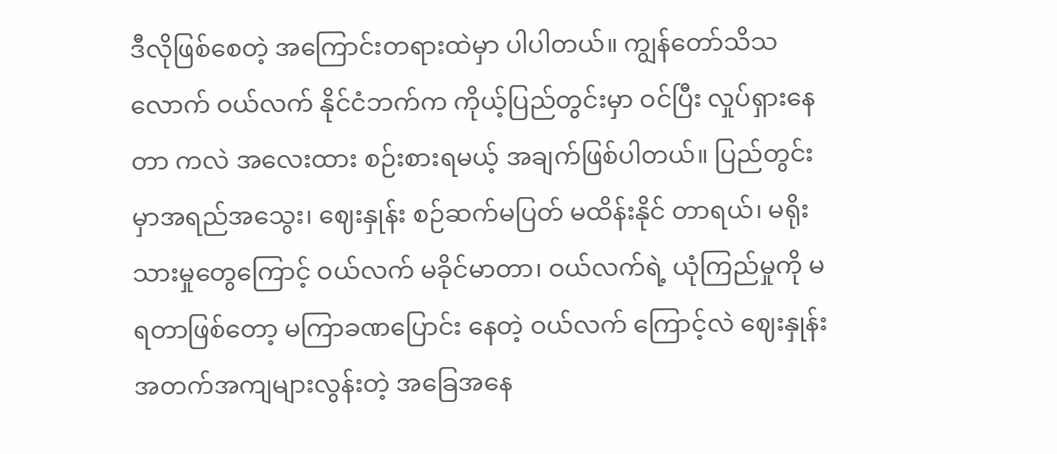ဒီလိုဖြစ်စေတဲ့ အကြောင်းတရားထဲမှာ ပါပါတယ်။ ကျွန်တော်သိသလောက် ဝယ်လက် နိုင်ငံဘက်က ကိုယ့်ပြည်တွင်းမှာ ဝင်ပြီး လှုပ်ရှားနေတာ ကလဲ အလေးထား စဉ်းစားရမယ့် အချက်ဖြစ်ပါတယ်။ ပြည်တွင်းမှာအရည်အသွေး၊ ဈေးနှုန်း စဉ်ဆက်မပြတ် မထိန်းနိုင် တာရယ်၊ မရိုးသားမှုတွေကြောင့် ဝယ်လက် မခိုင်မာတာ၊ ဝယ်လက်ရဲ့ ယုံကြည်မှုကို မရတာဖြစ်တော့ မကြာခဏပြောင်း နေတဲ့ ဝယ်လက် ကြောင့်လဲ ဈေးနှုန်း အတက်အကျများလွန်းတဲ့ အခြေအနေ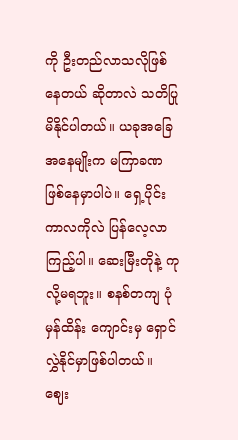ကို ဦးတည်လာသလိုဖြစ်နေတယ် ဆိုတာလဲ သတိပြုမိနိုင်ပါတယ်။ ယခုအခြေအနေမျိုးက မကြာခဏ ဖြစ်နေမှာပါပဲ။ ရှေ့ပိုင်း ကာလကိုလဲ ပြန်လေ့လာကြည့်ပါ။ ဆေးမြီးတိုနဲ့ ကုလို့မရဘူး။ စနစ်တကျ ပုံမှန်ထိန်း ကျောင်းမှ ရှောင်လွှဲနိုင်မှာဖြစ်ပါတယ်။ ဈေး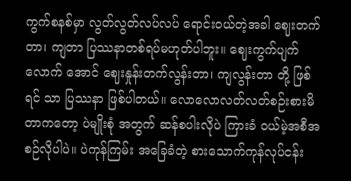ကွက်စနစ်မှာ လွတ်လွတ်လပ်လပ် ရောင်းဝယ်တဲ့အခါ ဈေးတက် တာ၊ ကျတာ ပြဿနာတစ်ရပ်မဟုတ်ပါဘူး။ ဈေးကွက်ပျက်လောက် အောင် ဈေးနှုန်းတက်လွန်းတာ၊ ကျလွန်းတာ တို့ ဖြစ်ရင် သာ ပြဿနာ ဖြစ်ပါတယ်။ လောလောလတ်လတ်စဉ်းစားမိတာကတော့ ပဲမျိုးစုံ အတွက် ဆန်စပါးလိုပဲ ကြားခံ ဝယ်မဲ့အစီအစဉ်လိုပါပဲ။ ပဲကုန်ကြမ်း အခြေခံတဲ့ စားသောက်ကုန်လုပ်ငန်း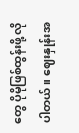တွေ ပိုမိုဖြစ်ထွန်းဖို့ လိုပါတယ်။ ဈေးနှုန်းအ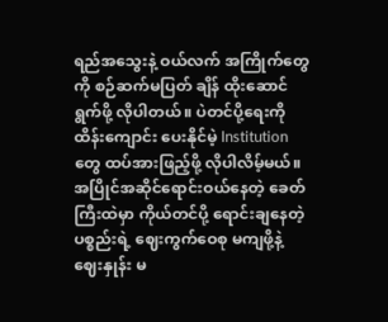ရည်အသွေးနဲ့ ဝယ်လက် အကြိုက်တွေကို စဉ်ဆက်မပြတ် ချိန် ထိုးဆောင်ရွက်ဖို့ လိုပါတယ်။ ပဲတင်ပို့ရေးကို ထိန်းကျောင်း ပေးနိုင်မဲ့ Institution တွေ ထပ်အားဖြည့်ဖို့ လိုပါလိမ့်မယ်။ အပြိုင်အဆိုင်ရောင်းဝယ်နေတဲ့ ခေတ်ကြီးထဲမှာ ကိုယ်တင်ပို့ ရောင်းချနေတဲ့ ပစ္စည်းရဲ့ ဈေးကွက်ဝေစု မကျဖို့နဲ့ ဈေးနှုန်း မ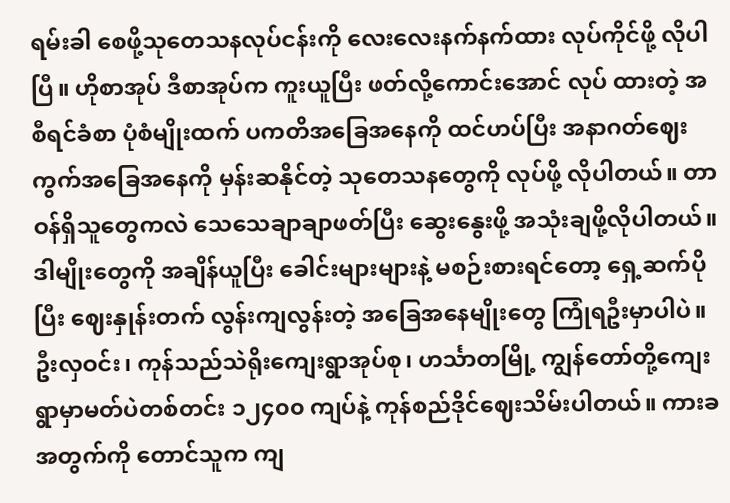ရမ်းခါ စေဖို့သုတေသနလုပ်ငန်းကို လေးလေးနက်နက်ထား လုပ်ကိုင်ဖို့ လိုပါ ပြီ။ ဟိုစာအုပ် ဒီစာအုပ်က ကူးယူပြီး ဖတ်လို့ကောင်းအောင် လုပ် ထားတဲ့ အစီရင်ခံစာ ပုံစံမျိုးထက် ပကတိအခြေအနေကို ထင်ဟပ်ပြီး အနာဂတ်ဈေးကွက်အခြေအနေကို မှန်းဆနိုင်တဲ့ သုတေသနတွေကို လုပ်ဖို့ လိုပါတယ်။ တာဝန်ရှိသူတွေကလဲ သေသေချာချာဖတ်ပြီး ဆွေးနွေးဖို့ အသုံးချဖို့လိုပါတယ်။ ဒါမျိုးတွေကို အချိန်ယူပြီး ခေါင်းများများနဲ့ မစဉ်းစားရင်တော့ ရှေ့ဆက်ပိုပြီး ဈေးနှုန်းတက် လွန်းကျလွန်းတဲ့ အခြေအနေမျိုးတွေ ကြုံရဦးမှာပါပဲ။ ဦးလှဝင်း၊ ကုန်သည်သဲရိုးကျေးရွာအုပ်စု၊ ဟင်္သာတမြို့ ကျွန်တော်တို့ကျေးရွာမှာမတ်ပဲတစ်တင်း ၁၂၄၀၀ ကျပ်နဲ့ ကုန်စည်ဒိုင်ဈေးသိမ်းပါတယ်။ ကားခအတွက်ကို တောင်သူက ကျ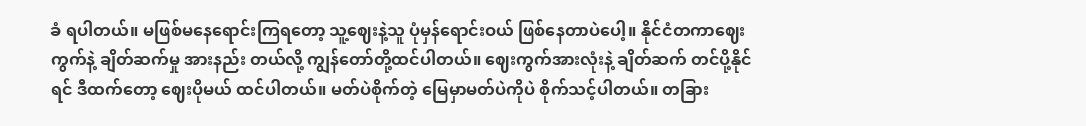ခံ ရပါတယ်။ မဖြစ်မနေရောင်းကြရတော့ သူ့ဈေးနဲ့သူ ပုံမှန်ရောင်းဝယ် ဖြစ်နေတာပဲပေါ့။ နိုင်ငံတကာဈေးကွက်နဲ့ ချိတ်ဆက်မှု အားနည်း တယ်လို့ ကျွန်တော်တို့ထင်ပါတယ်။ ဈေးကွက်အားလုံးနဲ့ ချိတ်ဆက် တင်ပို့နိုင်ရင် ဒီထက်တော့ ဈေးပိုမယ် ထင်ပါတယ်။ မတ်ပဲစိုက်တဲ့ မြေမှာမတ်ပဲကိုပဲ စိုက်သင့်ပါတယ်။ တခြား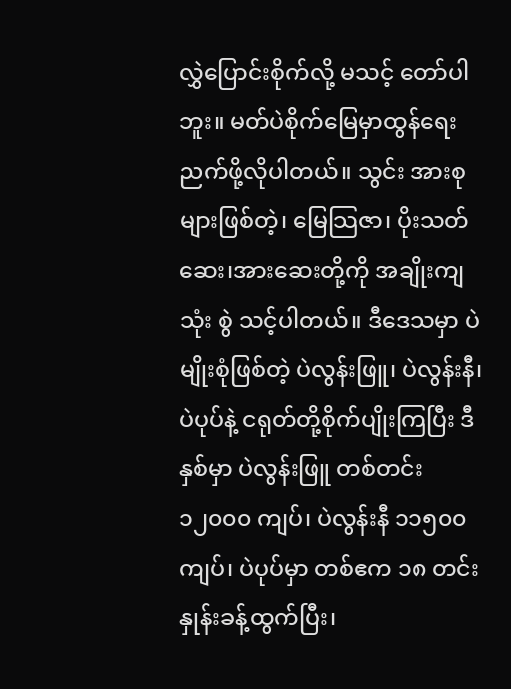လွှဲပြောင်းစိုက်လို့ မသင့် တော်ပါဘူး။ မတ်ပဲစိုက်မြေမှာထွန်ရေး ညက်ဖို့လိုပါတယ်။ သွင်း အားစု များဖြစ်တဲ့၊ မြေသြဇာ၊ ပိုးသတ်ဆေး၊အားဆေးတို့ကို အချိုးကျသုံး စွဲ သင့်ပါတယ်။ ဒီဒေသမှာ ပဲမျိုးစုံဖြစ်တဲ့ ပဲလွန်းဖြူ၊ ပဲလွန်းနီ၊ ပဲပုပ်နဲ့ ငရုတ်တို့စိုက်ပျိုးကြပြီး ဒီနှစ်မှာ ပဲလွန်းဖြူ တစ်တင်း ၁၂၀၀၀ ကျပ်၊ ပဲလွန်းနီ ၁၁၅၀၀ ကျပ်၊ ပဲပုပ်မှာ တစ်ဧက ၁၈ တင်းနှုန်းခန့်ထွက်ပြီး၊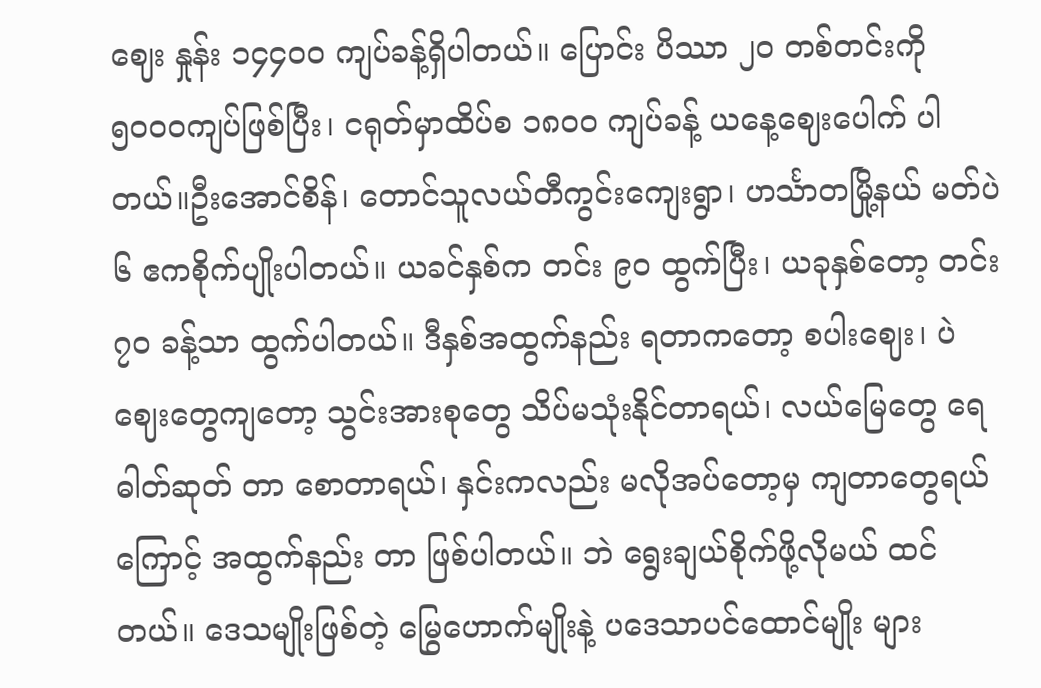ဈေး နှုန်း ၁၄၄၀၀ ကျပ်ခန့်ရှိပါတယ်။ ပြောင်း ပိဿာ ၂၀ တစ်တင်းကို ၅၀၀၀ကျပ်ဖြစ်ပြီး၊ ငရုတ်မှာထိပ်စ ၁၈၀၀ ကျပ်ခန့် ယနေ့ဈေးပေါက် ပါတယ်။ဦးအောင်စိန်၊ တောင်သူလယ်တီကွင်းကျေးရွာ၊ ဟင်္သာတမြို့နယ် မတ်ပဲ ၆ ဧကစိုက်ပျိုးပါတယ်။ ယခင်နှစ်က တင်း ၉၀ ထွက်ပြီး၊ ယခုနှစ်တော့ တင်း ၇၀ ခန့်သာ ထွက်ပါတယ်။ ဒီနှစ်အထွက်နည်း ရတာကတော့ စပါးဈေး၊ ပဲဈေးတွေကျတော့ သွင်းအားစုတွေ သိပ်မသုံးနိုင်တာရယ်၊ လယ်မြေတွေ ရေဓါတ်ဆုတ် တာ စောတာရယ်၊ နှင်းကလည်း မလိုအပ်တော့မှ ကျတာတွေရယ်ကြောင့် အထွက်နည်း တာ ဖြစ်ပါတယ်။ ဘဲ ရွေးချယ်စိုက်ဖို့လိုမယ် ထင်တယ်။ ဒေသမျိုးဖြစ်တဲ့ မြွေဟောက်မျိုးနဲ့ ပဒေသာပင်ထောင်မျိုး များ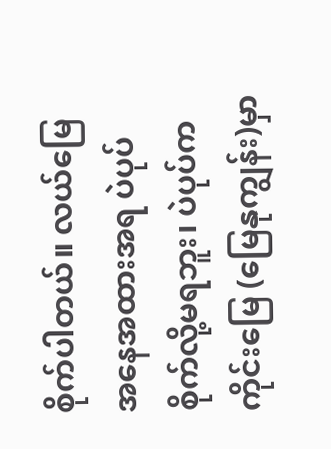စိုက်ပါတယ်။ လယ်မြေအနေအထားအရ ပဲပုပ်စိုက်လို့မရဘူး၊ ပဲပုပ်ကကိုင်းမြေ (မြေနုကျွန်း)မှာ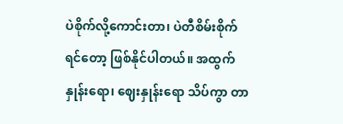ပဲစိုက်လို့ကောင်းတာ၊ ပဲတီစိမ်းစိုက် ရင်တော့ ဖြစ်နိုင်ပါတယ်။ အထွက်နှုန်းရော၊ ဈေးနှုန်းရော သိပ်ကွာ တာ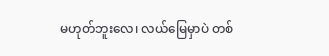မဟုတ်ဘူးလေ၊ လယ်မြေမှာပဲ တစ်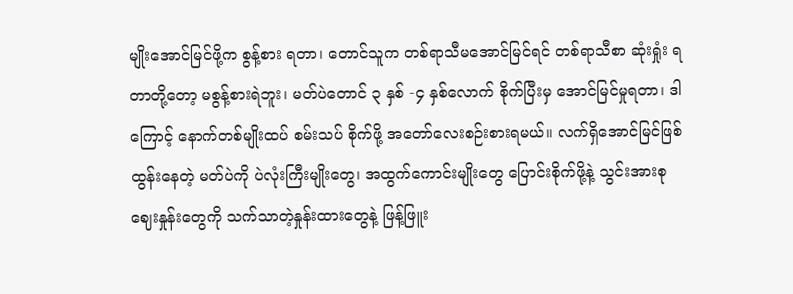မျိုးအောင်မြင်ဖို့က စွန့်စား ရတာ၊ တောင်သူက တစ်ရာသီမအောင်မြင်ရင် တစ်ရာသီစာ ဆုံးရှုံး ရတာတို့တော့ မစွန့်စားရဲဘူး၊ မတ်ပဲတောင် ၃ နှစ် -၄ နှစ်လောက် စိုက်ပြီးမှ အောင်မြင်မှုရတာ၊ ဒါကြောင့် နောက်တစ်မျိုးထပ် စမ်းသပ် စိုက်ဖို့ အတော်လေးစဉ်းစားရမယ်။ လက်ရှိအောင်မြင်ဖြစ်ထွန်းနေတဲ့ မတ်ပဲကို ပဲလုံးကြီးမျိုးတွေ၊ အထွက်ကောင်းမျိုးတွေ ပြောင်းစိုက်ဖို့နဲ့ သွင်းအားစုဈေးနှုန်းတွေကို သက်သာတဲ့နှုန်းထားတွေနဲ့ ဖြန့်ဖြူး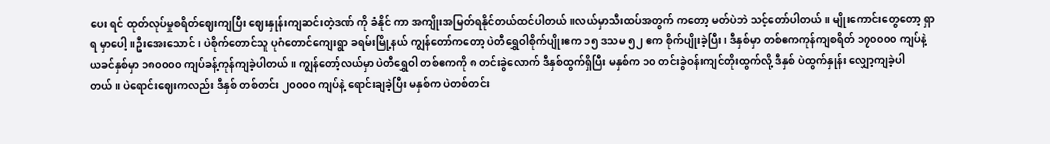ပေး ရင် ထုတ်လုပ်မှုစရိတ်ဈေးကျပြီး ဈေးနှုန်းကျဆင်းတဲ့ဒဏ် ကို ခံနိုင် ကာ အကျိုးအမြတ်ရနိုင်တယ်ထင်ပါတယ်။လယ်မှာသီးထပ်အတွက် ကတော့ မတ်ပဲဘဲ သင့်တော်ပါတယ်။ မျိုးကောင်းတွေတော့ ရှာရ မှာပေါ့။ဦးအေးသောင်၊ ပဲစိုက်တောင်သူ ပုဂံတောင်ကျေးရွာ ခရမ်းမြို့နယ် ကျွန်တော်ကတော့ ပဲတီရွှေဝါစိုက်ပျိုးဧက ၁၅ ဒသမ ၅၂ ဧက စိုက်ပျိုးခဲ့ပြီး၊ ဒီနှစ်မှာ တစ်ဧကကုန်ကျစရိတ် ၁၇၀၀၀၀ ကျပ်နဲ့ ယခင်နှစ်မှာ ၁၈၀၀၀၀ ကျပ်ခန့်ကုန်ကျခဲ့ပါတယ်။ ကျွန်တော့်လယ်မှာ ပဲတီရွှေဝါ တစ်ဧကကို ၈ တင်းခွဲလောက် ဒီနှစ်ထွက်ရှိပြီး မနှစ်က ၁၀ တင်းခွဲဝန်းကျင်တိုးထွက်လို့ ဒီနှစ် ပဲထွက်နှုန်း လျှော့ကျခဲ့ပါတယ်။ ပဲရောင်းဈေးကလည်း ဒီနှစ် တစ်တင်း ၂၀၀၀၀ ကျပ်နဲ့ ရောင်းချခဲ့ပြီး မနှစ်က ပဲတစ်တင်း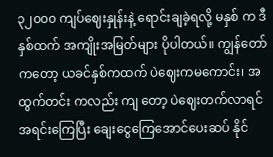၃၂၀၀၀ ကျပ်ဈေးနှုန်းနဲ့ ရောင်းချခဲ့ရလို့ မနှစ် က ဒီနှစ်ထက် အကျိုးအမြတ်များ ပိုပါတယ်။ ကျွန်တော်ကတော့ ယခင်နှစ်ကထက် ပဲဈေးကမကောင်း၊ အထွက်တင်း ကလည်း ကျ တော့ ပဲဈေးတက်လာရင် အရင်းကြေပြီး ချေးငွေကြေအောင်ပေးဆပ် နိုင်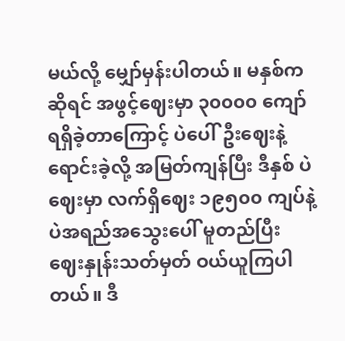မယ်လို့ မျှော်မှန်းပါတယ်။ မနှစ်ကဆိုရင် အဖွင့်ဈေးမှာ ၃၀၀၀၀ ကျော်ရရှိခဲ့တာကြောင့် ပဲပေါ်ဦးဈေးနဲ့ ရောင်းခဲ့လို့ အမြတ်ကျန်ပြီး ဒီနှစ် ပဲဈေးမှာ လက်ရှိဈေး ၁၉၅၀၀ ကျပ်နဲ့ ပဲအရည်အသွေးပေါ် မူတည်ပြီး ဈေးနှုန်းသတ်မှတ် ဝယ်ယူကြပါတယ်။ ဒီ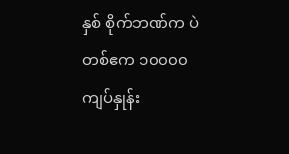နှစ် စိုက်ဘဏ်က ပဲတစ်ဧက ၁၀၀၀၀ ကျပ်နှုန်း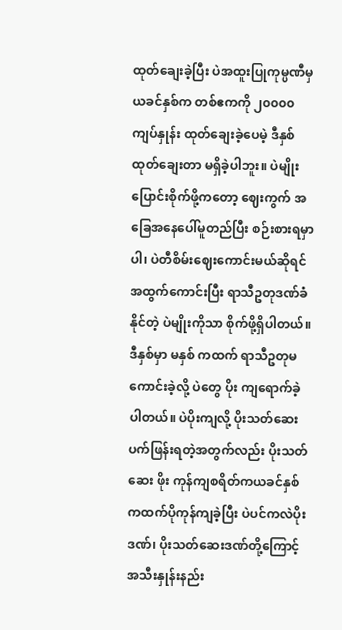ထုတ်ချေးခဲ့ပြီး ပဲအထူးပြုကုမ္ပဏီမှ ယခင်နှစ်က တစ်ဧကကို ၂၀၀၀၀ ကျပ်နှုန်း ထုတ်ချေးခဲ့ပေမဲ့ ဒီနှစ် ထုတ်ချေးတာ မရှိခဲ့ပါဘူး။ ပဲမျိုးပြောင်းစိုက်ဖို့ကတော့ ဈေးကွက် အခြေအနေပေါ်မူတည်ပြီး စဉ်းစားရမှာပါ၊ ပဲတီစိမ်းဈေးကောင်းမယ်ဆိုရင် အထွက်ကောင်းပြီး ရာသီဥတုဒဏ်ခံနိုင်တဲ့ ပဲမျိုးကိုသာ စိုက်ဖို့ရှိပါတယ်။ ဒီနှစ်မှာ မနှစ် ကထက် ရာသီဥတုမကောင်းခဲ့လို့ ပဲတွေ ပိုး ကျရောက်ခဲ့ပါတယ်။ ပဲပိုးကျလို့ ပိုးသတ်ဆေး ပက်ဖြန်းရတဲ့အတွက်လည်း ပိုးသတ်ဆေး ဖိုး ကုန်ကျစရိတ်ကယခင်နှစ်ကထက်ပိုကုန်ကျခဲ့ပြီး ပဲပင်ကလဲပိုးဒဏ်၊ ပိုးသတ်ဆေးဒဏ်တို့ကြောင့် အသီးနှုန်းနည်း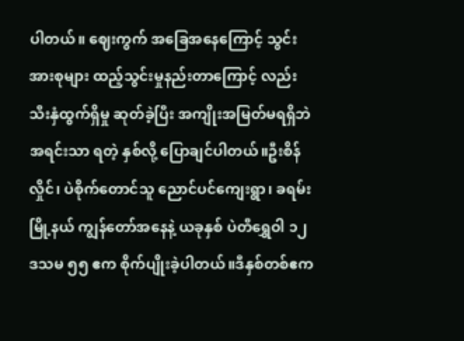ပါတယ်။ ဈေးကွက် အခြေအနေကြောင့် သွင်းအားစုများ ထည့်သွင်းမှုနည်းတာကြောင့် လည်း သီးနှံထွက်ရှိမှု ဆုတ်ခဲ့ပြီး အကျိုးအမြတ်မရရှိဘဲ အရင်းသာ ရတဲ့ နှစ်လို့ ပြောချင်ပါတယ်။ဦးစိန်လှိုင်၊ ပဲစိုက်တောင်သူ ညောင်ပင်ကျေးရွာ၊ ခရမ်းမြို့နယ် ကျွန်တော်အနေနဲ့ ယခုနှစ် ပဲတီရွှေဝါ ၁၂ ဒသမ ၅၅ ဧက စိုက်ပျိုးခဲ့ပါတယ်။ဒီနှစ်တစ်ဧက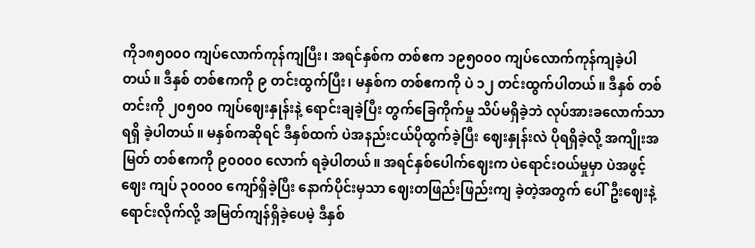ကို၁၈၅၀၀၀ ကျပ်လောက်ကုန်ကျပြီး၊ အရင်နှစ်က တစ်ဧက ၁၉၅၀၀၀ ကျပ်လောက်ကုန်ကျခဲ့ပါတယ်။ ဒီနှစ် တစ်ဧကကို ၉ တင်းထွက်ပြီး၊ မနှစ်က တစ်ဧကကို ပဲ ၁၂ တင်းထွက်ပါတယ်။ ဒီနှစ် တစ်တင်းကို ၂၀၅၀၀ ကျပ်ဈေးနှုန်းနဲ့ ရောင်းချခဲ့ပြီး တွက်ခြေကိုက်မှု သိပ်မရှိခဲ့ဘဲ လုပ်အားခလောက်သာ ရရှိ ခဲ့ပါတယ်။ မနှစ်ကဆိုရင် ဒီနှစ်ထက် ပဲအနည်းငယ်ပိုထွက်ခဲ့ပြီး ဈေးနှုန်းလဲ ပိုရရှိခဲ့လို့ အကျိုးအမြတ် တစ်ဧကကို ၉၀၀၀၀ လောက် ရခဲ့ပါတယ်။ အရင်နှစ်ပေါက်ဈေးက ပဲရောင်းဝယ်မှုမှာ ပဲအဖွင့်ဈေး ကျပ် ၃၀၀၀၀ ကျော်ရှိခဲ့ပြီး နောက်ပိုင်းမှသာ ဈေးတဖြည်းဖြည်းကျ ခဲ့တဲ့အတွက် ပေါ်ဦးဈေးနဲ့ ရောင်းလိုက်လို့ အမြတ်ကျန်ရှိခဲ့ပေမဲ့ ဒီနှစ်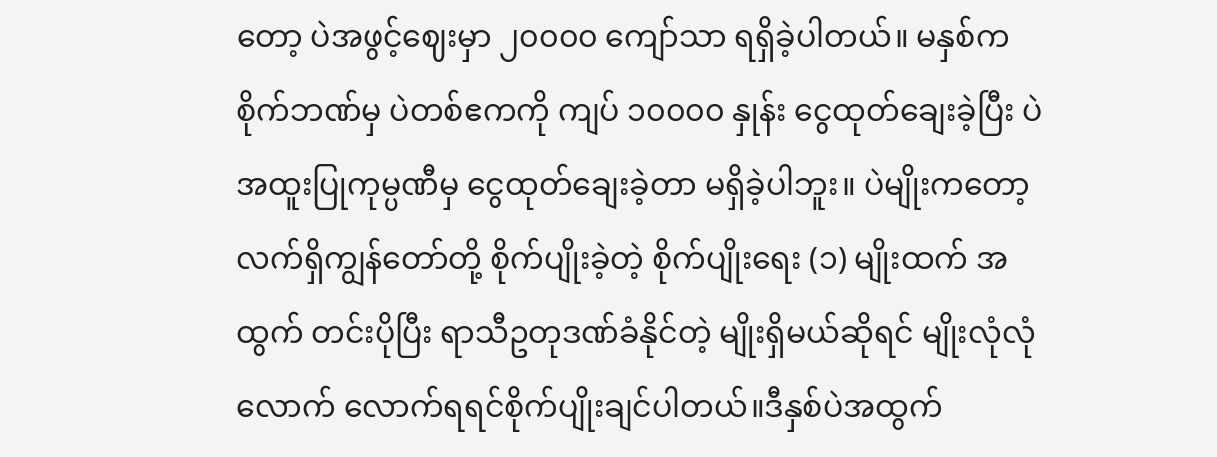တော့ ပဲအဖွင့်ဈေးမှာ ၂၀၀၀၀ ကျော်သာ ရရှိခဲ့ပါတယ်။ မနှစ်က စိုက်ဘဏ်မှ ပဲတစ်ဧကကို ကျပ် ၁၀၀၀၀ နှုန်း ငွေထုတ်ချေးခဲ့ပြီး ပဲ အထူးပြုကုမ္ပဏီမှ ငွေထုတ်ချေးခဲ့တာ မရှိခဲ့ပါဘူး။ ပဲမျိုးကတော့ လက်ရှိကျွန်တော်တို့ စိုက်ပျိုးခဲ့တဲ့ စိုက်ပျိုးရေး (၁) မျိုးထက် အထွက် တင်းပိုပြီး ရာသီဥတုဒဏ်ခံနိုင်တဲ့ မျိုးရှိမယ်ဆိုရင် မျိုးလုံလုံလောက် လောက်ရရင်စိုက်ပျိုးချင်ပါတယ်။ဒီနှစ်ပဲအထွက်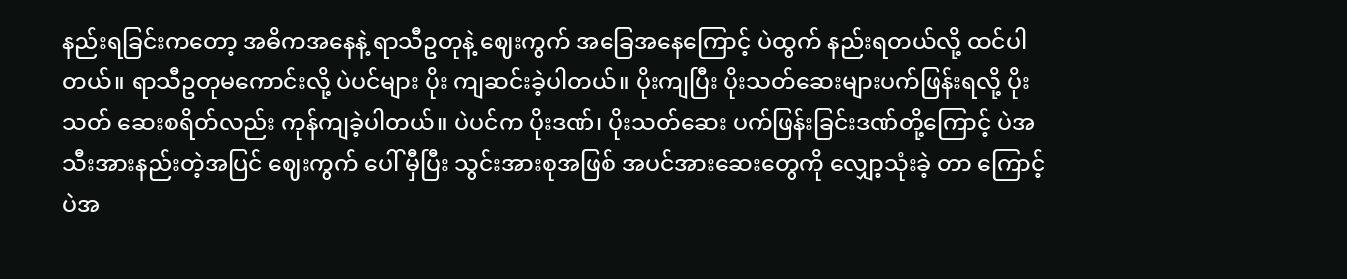နည်းရခြင်းကတော့ အဓိကအနေနဲ့ ရာသီဥတုနဲ့ ဈေးကွက် အခြေအနေကြောင့် ပဲထွက် နည်းရတယ်လို့ ထင်ပါတယ်။ ရာသီဥတုမကောင်းလို့ ပဲပင်များ ပိုး ကျဆင်းခဲ့ပါတယ်။ ပိုးကျပြီး ပိုးသတ်ဆေးများပက်ဖြန်းရလို့ ပိုးသတ် ဆေးစရိတ်လည်း ကုန်ကျခဲ့ပါတယ်။ ပဲပင်က ပိုးဒဏ်၊ ပိုးသတ်ဆေး ပက်ဖြန်းခြင်းဒဏ်တို့ကြောင့် ပဲအသီးအားနည်းတဲ့အပြင် ဈေးကွက် ပေါ် မှီပြီး သွင်းအားစုအဖြစ် အပင်အားဆေးတွေကို လျှော့သုံးခဲ့ တာ ကြောင့် ပဲအ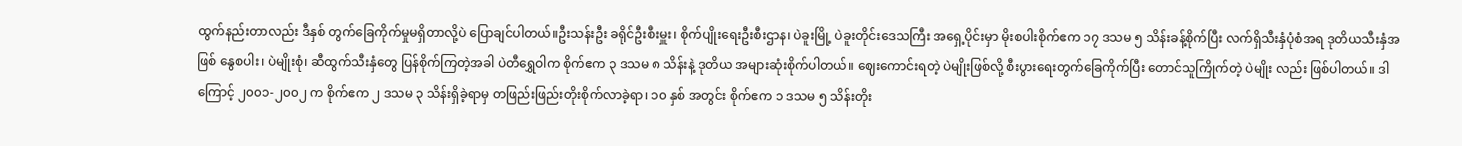ထွက်နည်းတာလည်း ဒီနှစ် တွက်ခြေကိုက်မှုမရှိတာလို့ပဲ ပြောချင်ပါတယ်။ဦးသန်းဦး ခရိုင်ဦးစီးမှူး၊ စိုက်ပျိုးရေးဦးစီးဌာန၊ ပဲခူးမြို့ ပဲခူးတိုင်းဒေသကြီး အရှေ့ပိုင်းမှာ မိုးစပါးစိုက်ဧက ၁၇ ဒသမ ၅ သိန်းခန့်စိုက်ပြီး လက်ရှိသီးနှံပုံစံအရ ဒုတိယသီးနှံအဖြစ် နွေစပါး၊ ပဲမျိုးစုံ၊ ဆီထွက်သီးနှံတွေ ပြန်စိုက်ကြတဲ့အခါ ပဲတီရွှေဝါက စိုက်ဧက ၃ ဒသမ ၈ သိန်းနဲ့ ဒုတိယ အများဆုံးစိုက်ပါတယ်။ ဈေးကောင်းရတဲ့ ပဲမျိုးဖြစ်လို့ စီးပွားရေးတွက်ခြေကိုက်ပြီး တောင်သူကြိုက်တဲ့ ပဲမျိုး လည်း ဖြစ်ပါတယ်။ ဒါကြောင့် ၂၀၀၁-၂၀၀၂ က စိုက်ဧက ၂ ဒသမ ၃ သိန်းရှိခဲ့ရာမှ တဖြည်းဖြည်းတိုးစိုက်လာခဲ့ရာ၊ ၁၀ နှစ် အတွင်း စိုက်ဧက ၁ ဒသမ ၅ သိန်းတိုး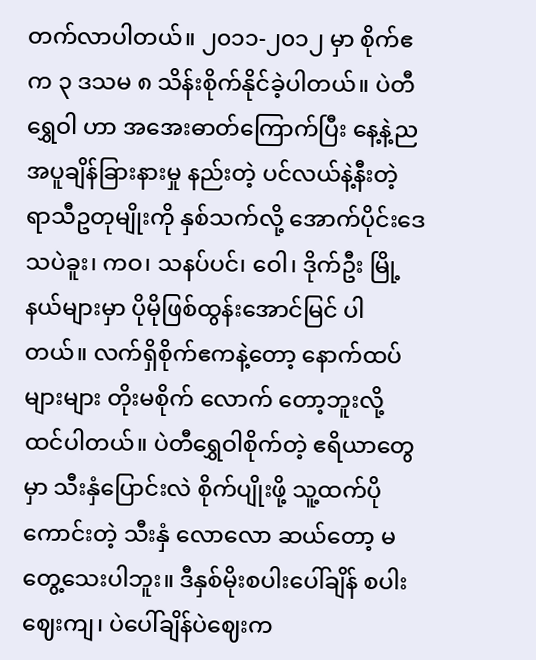တက်လာပါတယ်။ ၂၀၁၁-၂၀၁၂ မှာ စိုက်ဧက ၃ ဒသမ ၈ သိန်းစိုက်နိုင်ခဲ့ပါတယ်။ ပဲတီရွှေဝါ ဟာ အအေးဓာတ်ကြောက်ပြီး နေ့နဲ့ညအပူချိန်ခြားနားမှု နည်းတဲ့ ပင်လယ်နဲ့နီးတဲ့ ရာသီဥတုမျိုးကို နှစ်သက်လို့ အောက်ပိုင်းဒေသပဲခူး၊ ကဝ၊ သနပ်ပင်၊ ဝေါ၊ ဒိုက်ဦး မြို့နယ်များမှာ ပိုမိုဖြစ်ထွန်းအောင်မြင် ပါတယ်။ လက်ရှိစိုက်ဧကနဲ့တော့ နောက်ထပ်များများ တိုးမစိုက် လောက် တော့ဘူးလို့ ထင်ပါတယ်။ ပဲတီရွှေဝါစိုက်တဲ့ ဧရိယာတွေမှာ သီးနှံပြောင်းလဲ စိုက်ပျိုးဖို့ သူ့ထက်ပိုကောင်းတဲ့ သီးနှံ လောလော ဆယ်တော့ မတွေ့သေးပါဘူး။ ဒီနှစ်မိုးစပါးပေါ်ချိန် စပါးဈေးကျ၊ ပဲပေါ်ချိန်ပဲဈေးက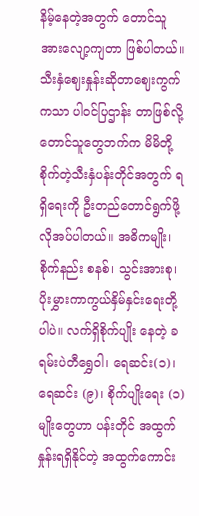နိမ့်နေတဲ့အတွက် တောင်သူအားလျော့ကျတာ ဖြစ်ပါတယ်။ သီးနှံဈေးနှုန်းဆိုတာဈေးကွက်ကသာ ပါဝင်ပြဌာန်း တာဖြစ်လို့ တောင်သူတွေဘက်က မိမိတို့စိုက်တဲ့သီးနှံပန်းတိုင်အတွက် ရရှိရေးကို ဦးတည်တောင်ရွက်ဖို့ လိုအပ်ပါတယ်။ အဓိကမျိုး၊ စိုက်နည်း စနစ်၊ သွင်းအားစု၊ ပိုးမွှားကာကွယ်နှိမ်နှင်းရေးတို့ပါပဲ။ လက်ရှိစိုက်ပျိုး နေတဲ့ ခရမ်းပဲတီရွှေဝါ၊ ရေဆင်း(၁)၊ရေဆင်း (၉)၊ စိုက်ပျိုးရေး (၁) မျိုးတွေဟာ ပန်းတိုင် အထွက်နှုန်းရရှိနိုင်တဲ့ အထွက်ကောင်း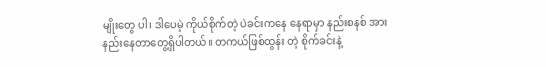မျိုးတွေ ပါ၊ ဒါပေမဲ့ ကိုယ်စိုက်တဲ့ ပဲခင်းကနေ နေရာမှာ နည်းစနစ် အားနည်းနေတာတွေ့ရှိပါတယ်။ တကယ်ဖြစ်ထွန်း တဲ့ စိုက်ခင်းနဲ့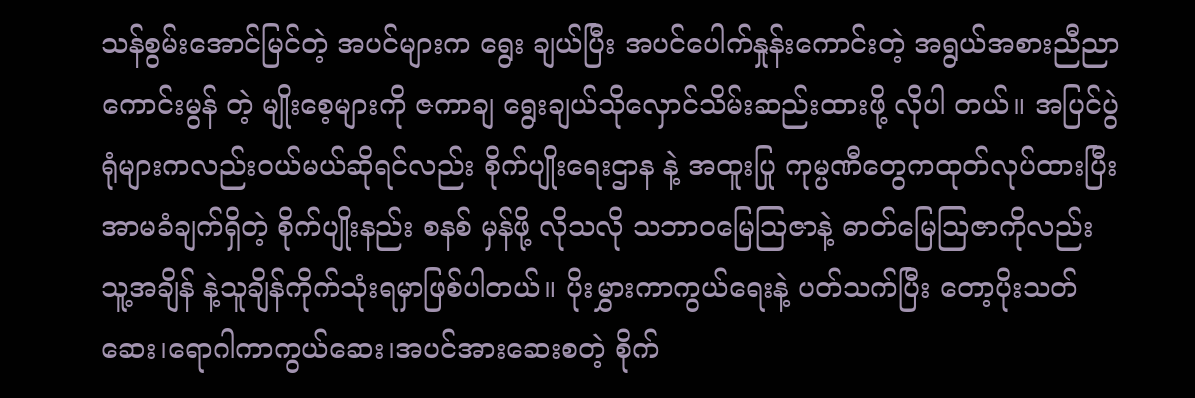သန်စွမ်းအောင်မြင်တဲ့ အပင်များက ရွေး ချယ်ပြီး အပင်ပေါက်နှုန်းကောင်းတဲ့ အရွယ်အစားညီညာကောင်းမွန် တဲ့ မျိုးစေ့များကို ဇကာချ ရွေးချယ်သိုလှောင်သိမ်းဆည်းထားဖို့ လိုပါ တယ်။ အပြင်ပွဲရုံများကလည်းဝယ်မယ်ဆိုရင်လည်း စိုက်ပျိုးရေးဌာန နဲ့ အထူးပြု ကုမ္ပဏီတွေကထုတ်လုပ်ထားပြီး အာမခံချက်ရှိတဲ့ စိုက်ပျိုးနည်း စနစ် မှန်ဖို့ လိုသလို သဘာဝမြေသြဇာနဲ့ ဓာတ်မြေသြဇာကိုလည်း သူ့အချိန် နဲ့သူချိန်ကိုက်သုံးရမှာဖြစ်ပါတယ်။ ပိုးမွှားကာကွယ်ရေးနဲ့ ပတ်သက်ပြီး တော့ပိုးသတ်ဆေး၊ရောဂါကာကွယ်ဆေး၊အပင်အားဆေးစတဲ့ စိုက်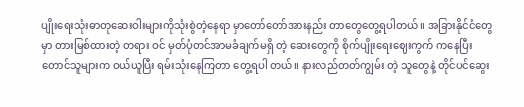ပျိုးရေးသုံးဓာတုဆေးဝါးများကိုသုံးစွဲတဲ့နေရာ မှာတော်တော်အားနည်း တာတွေတွေ့ရပါတယ်။ အခြားနိုင်ငံတွေမှာ တားမြစ်ထားတဲ့ တရား ဝင် မှတ်ပုံတင်အာမခံချက်မရှိ တဲ့ ဆေးတွေကို စိုက်ပျိုးရေးဈေးကွက် ကနေပြီး တောင်သူများက ဝယ်ယူပြီး ရမ်းသုံးနေကြတာ တွေ့ရပါ တယ်။ နားလည်တတ်ကျွမ်း တဲ့ သူတွေနဲ့ တိုင်ပင်ဆွေး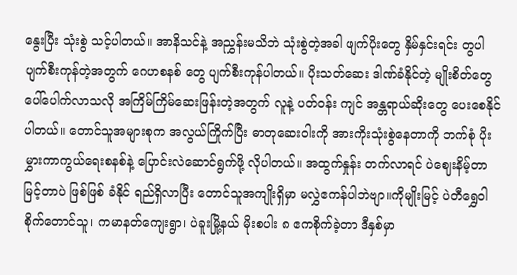နွေးပြီး သုံးစွဲ သင့်ပါတယ်။ အာနိသင်နဲ့ အညွှန်းမသိဘဲ သုံးစွဲတဲ့အခါ ဖျက်ပိုးတွေ နှိမ်နှင်းရင်း တွပါ ပျက်စီးကုန်တဲ့အတွက် ဂေဟစနစ် တွေ ပျက်စီးကုန်ပါတယ်။ ပိုးသတ်ဆေး ဒါဏ်ခံနိုင်တဲ့ မျိုးစိတ်တွေ ပေါ်ပေါက်လာသလို အကြိမ်ကြိမ်ဆေးဖြန်းတဲ့အတွက် လူနဲ့ ပတ်ဝန်း ကျင် အန္တရာယ်ဆိုးတွေ ပေးစေနိုင်ပါတယ်။ တောင်သူအများစုက အလွယ်ကြိုက်ပြီး ဓာတုဆေးဝါးကို အားကိုးသုံးစွဲနေတာကို ဘက်စုံ ပိုးမွှားကာကွယ်ရေးစနစ်နဲ့ ပြောင်းလဲဆောင်ရွက်ဖို့ လိုပါတယ်။ အထွက်နှုန်း တက်လာရင် ပဲဈေးနိမ့်တာ မြင့်တာပဲ ဖြစ်ဖြစ် ခံနိုင် ရည်ရှိလာပြီး တောင်သူအကျိုးရှိမှာ မလွှဲဧကန်ပါဘဲဗျာ။ကိုမျိုးမြင့် ပဲတီရွှေဝါစိုက်တောင်သူ၊ ကမာနတ်ကျေးရွာ၊ ပဲခူးမြို့နယ် မိုးစပါး ၈ ဧကစိုက်ခဲ့တာ ဒီနှစ်မှာ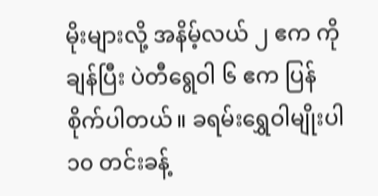မိုးများလို့ အနိမ့်လယ် ၂ ဧက ကို ချန်ပြီး ပဲတီရွေဝါ ၆ ဧက ပြန်စိုက်ပါတယ်။ ခရမ်းရွှေဝါမျိုးပါ ၁၀ တင်းခန့်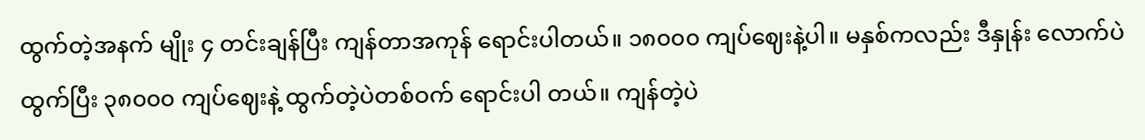ထွက်တဲ့အနက် မျိုး ၄ တင်းချန်ပြီး ကျန်တာအကုန် ရောင်းပါတယ်။ ၁၈၀၀၀ ကျပ်ဈေးနဲ့ပါ။ မနှစ်ကလည်း ဒီနှုန်း လောက်ပဲ ထွက်ပြီး ၃၈၀၀၀ ကျပ်ဈေးနဲ့ ထွက်တဲ့ပဲတစ်ဝက် ရောင်းပါ တယ်။ ကျန်တဲ့ပဲ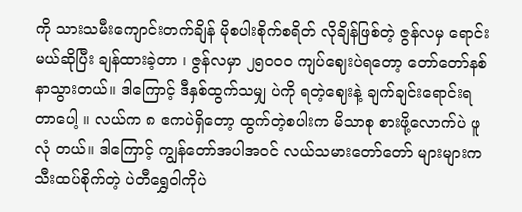ကို သားသမီးကျောင်းတက်ချိန် မိုစပါးစိုက်စရိတ် လိုချိန်ဖြစ်တဲ့ ဇွန်လမှ ရောင်းမယ်ဆိုပြီး ချန်ထားခဲ့တာ ၊ ဇွန်လမှာ ၂၅၀၀၀ ကျပ်ဈေးပဲရတော့ တော်တော်နစ်နာသွားတယ်။ ဒါကြောင့် ဒီနှစ်ထွက်သမျှ ပဲကို ရတဲ့ဈေးနဲ့ ချက်ချင်းရောင်းရတာပေါ့ ။ လယ်က ၈ ဧကပဲရှိတော့ ထွက်တဲ့စပါးက မိသာစု စားဖို့လောက်ပဲ ဖူလုံ တယ်။ ဒါကြောင့် ကျွန်တော်အပါအဝင် လယ်သမားတော်တော် များများက သီးထပ်စိုက်တဲ့ ပဲတီရွှေဝါကိုပဲ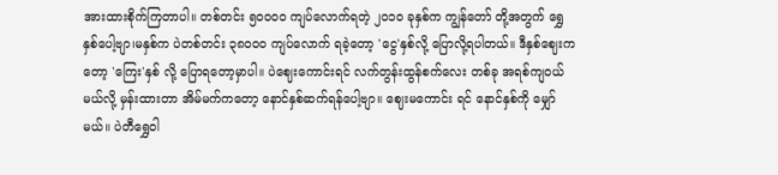အားထားစိုက်ကြတာပါ။ တစ်တင်း ၅၀၀၀၀ ကျပ်လောက်ရတဲ့ ၂၀၁၀ ခုနှစ်က ကျွန်တော် တို့အတွက် ရွှေနှစ်ပေါ့ဗျာ၊မနှစ်က ပဲတစ်တင်း ၃၈၀၀၀ ကျပ်လောက် ရခဲ့တော့ 'ငွေ'နှစ်လို့ ပြောလို့ရပါတယ်။ ဒီနှစ်ဈေးကတော့ 'ကြေး'နှစ် လို့ ပြောရတော့မှာပါ။ ပဲဈေးကောင်းရင် လက်တွန်းထွန်စက်လေး တစ်ခု အရစ်ကျဝယ်မယ်လို့ မှန်းထားတာ အိမ်မက်ကတော့ နောင်နှစ်ဆက်ရန်ပေါ့ဗျာ။ ဈေးမကောင်း ရင် နောင်နှစ်ကို မျှော်မယ်။ ပဲတီရွှေဝါ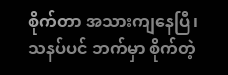စိုက်တာ အသားကျနေပြီ၊ သနပ်ပင် ဘက်မှာ စိုက်တဲ့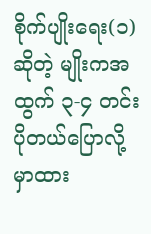စိုက်ပျိုးရေး(၁) ဆိုတဲ့ မျိုးကအထွက် ၃-၄ တင်းပိုတယ်ပြောလို့ မှာထား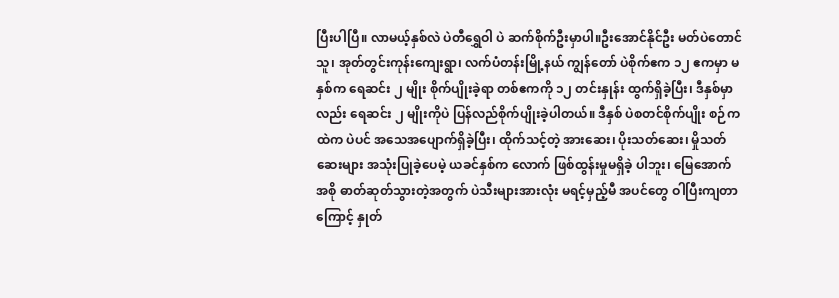ပြီးပါပြီ။ လာမယ့်နှစ်လဲ ပဲတီရွှေဝါ ပဲ ဆက်စိုက်ဦးမှာပါ။ဦးအောင်နိုင်ဦး မတ်ပဲတောင်သူ၊ အုတ်တွင်းကုန်းကျေးရွာ၊ လက်ပံတန်းမြို့နယ် ကျွန်တော် ပဲစိုက်ဧက ၁၂ ဧကမှာ မနှစ်က ရေဆင်း ၂ မျိုး စိုက်ပျိုးခဲ့ရာ တစ်ဧကကို ၁၂ တင်းနှုန်း ထွက်ရှိခဲ့ပြီး၊ ဒီနှစ်မှာလည်း ရေဆင်း ၂ မျိုးကိုပဲ ပြန်လည်စိုက်ပျိုးခဲ့ပါတယ်။ ဒီနှစ် ပဲစတင်စိုက်ပျိုး စဉ်ကထဲက ပဲပင် အသေအပျောက်ရှိခဲ့ပြီး၊ ထိုက်သင့်တဲ့ အားဆေး၊ ပိုးသတ်ဆေး၊ မှိုသတ်ဆေးများ အသုံးပြုခဲ့ပေမဲ့ ယခင်နှစ်က လောက် ဖြစ်ထွန်းမှုမရှိခဲ့ ပါဘူး၊ မြေအောက်အစို ဓာတ်ဆုတ်သွားတဲ့အတွက် ပဲသီးများအားလုံး မရင့်မှည့်မီ အပင်တွေ ဝါပြီးကျတာကြောင့် နှုတ်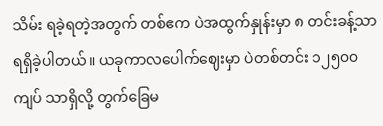သိမ်း ရခဲ့ရတဲ့အတွက် တစ်ဧက ပဲအထွက်နှုန်းမှာ ၈ တင်းခန့်သာ ရရှိခဲ့ပါတယ်။ ယခုကာလပေါက်ဈေးမှာ ပဲတစ်တင်း ၁၂၅၀၀ ကျပ် သာရှိလို့ တွက်ခြေမ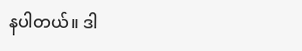နပါတယ်။ ဒါ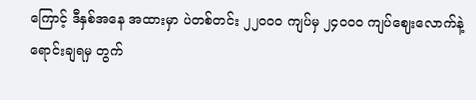ကြောင့် ဒီနှစ်အနေ အထားမှာ ပဲတစ်တင်း ၂၂၀၀၀ ကျပ်မှ ၂၄၀၀၀ ကျပ်ဈေးလောက်နဲ့ ရောင်းချရမှ တွက်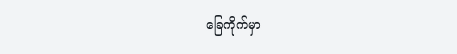ခြေကိုက်မှာ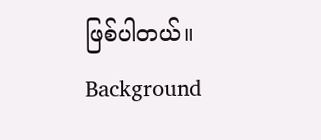ဖြစ်ပါတယ်။
Background